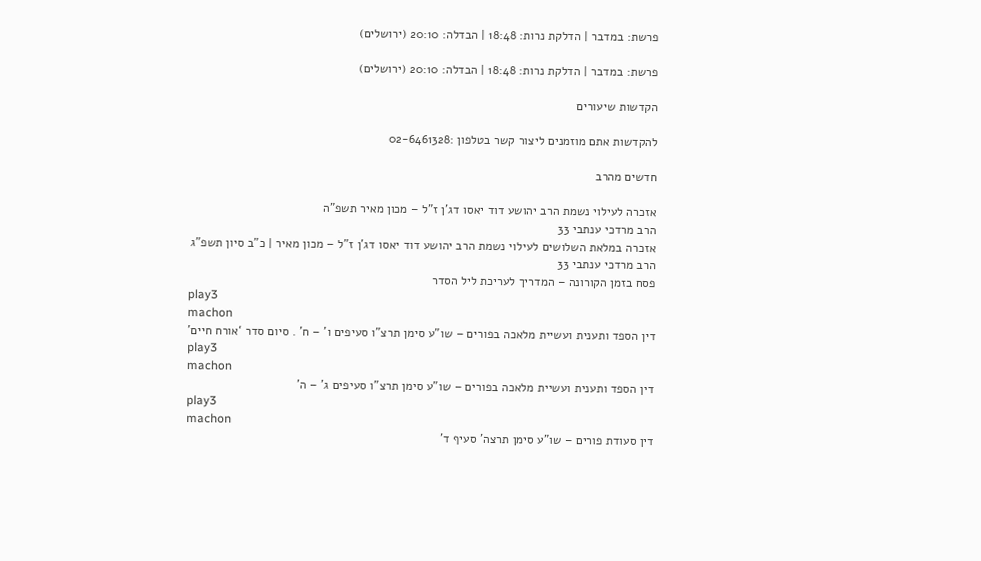פרשת: במדבר | הדלקת נרות: 18:48 | הבדלה: 20:10 (ירושלים)

פרשת: במדבר | הדלקת נרות: 18:48 | הבדלה: 20:10 (ירושלים)

הקדשות שיעורים

להקדשות אתם מוזמנים ליצור קשר בטלפון :02-6461328

חדשים מהרב

אזכרה לעילוי נשמת הרב יהושע דוד יאסו דג’ן ז”ל – מכון מאיר תשפ”ה
הרב מרדכי ענתבי 33
אזכרה במלאת השלושים לעילוי נשמת הרב יהושע דוד יאסו דג’ן ז”ל – מכון מאיר | כ”ב סיון תשפ”ג
הרב מרדכי ענתבי 33
פסח בזמן הקורונה – המדריך לעריכת ליל הסדר
play3
machon
דין הספד ותענית ועשיית מלאכה בפורים – שו”ע סימן תרצ”ו סעיפים ו’ – ח’ . סיום סדר ‘אורח חיים’
play3
machon
דין הספד ותענית ועשיית מלאכה בפורים – שו”ע סימן תרצ”ו סעיפים ג’ – ה’
play3
machon
דין סעודת פורים – שו”ע סימן תרצה’ סעיף ד’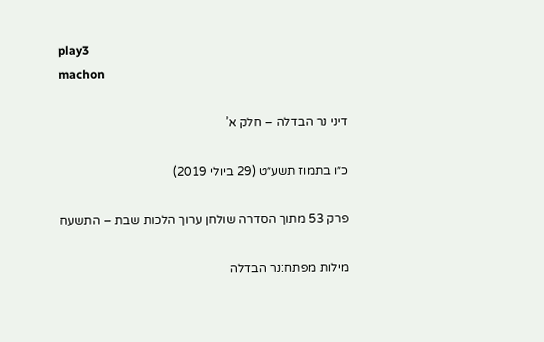play3
machon

דיני נר הבדלה – חלק א’

כ״ו בתמוז תשע״ט (29 ביולי 2019)

פרק 53 מתוך הסדרה שולחן ערוך הלכות שבת – התשעח

מילות מפתח:נר הבדלה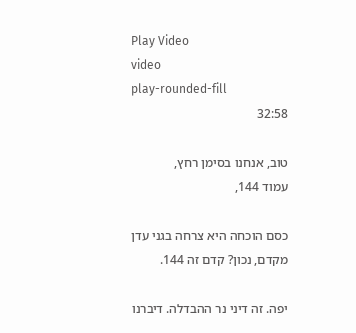Play Video
video
play-rounded-fill
32:58

טוב, אנחנו בסימן רחץ,
עמוד 144,

כסם הוכחה היא צרחה בגני עדן מקדם, נכון? קדם זה 144.

יפה. זה דיני נר ההבדלה. דיברנו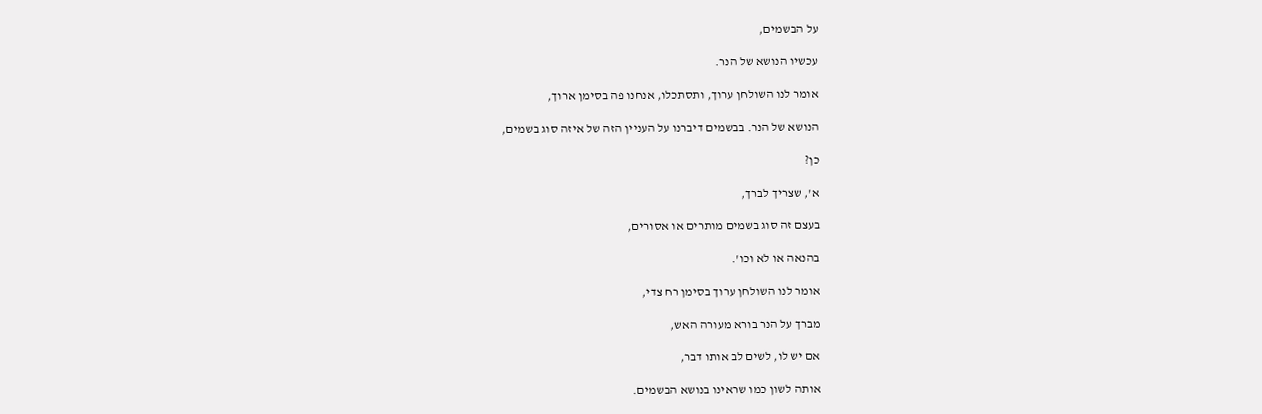על הבשמים,

עכשיו הנושא של הנר.

אומר לנו השולחן ערוך, ותסתכלו, אנחנו פה בסימן ארוך,

הנושא של הנר. בבשמים דיברנו על העניין הזה של איזה סוג בשמים,

כן?

א', שצריך לברך,

בעצם זה סוג בשמים מותרים או אסורים,

בהנאה או לא וכו'.

אומר לנו השולחן ערוך בסימן רח צדי,

מברך על הנר בורא מעורה האש,

אם יש לו, לשים לב אותו דבר,

אותה לשון כמו שראינו בנושא הבשמים.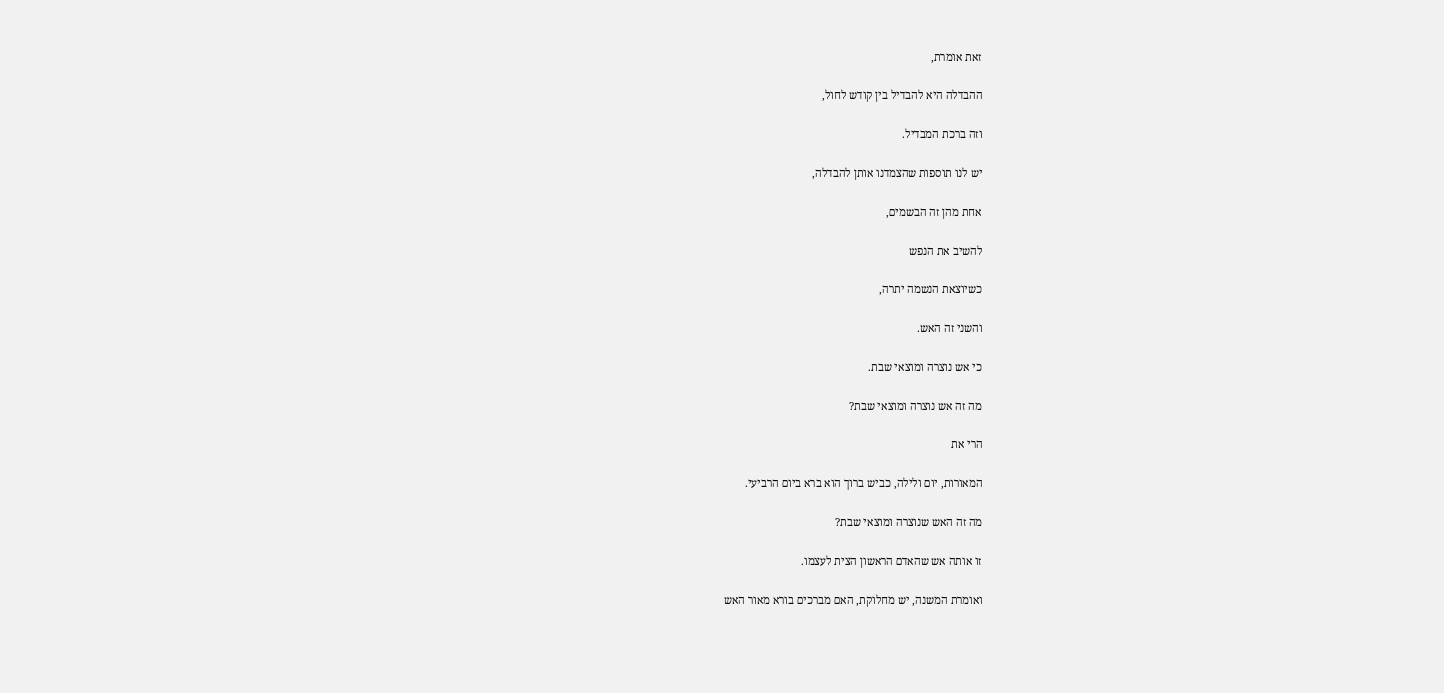זאת אומרת,

ההבדלה היא להבדיל בין קודש לחול,

וזה ברכת המבדיל.

יש לנו תוספות שהצמדנו אותן להבדלה,

אחת מהן זה הבשמים,

להשיב את הנפש

כשיוצאת הנשמה יתרה,

והשני זה האש.

כי אש נוצרה ומוצאי שבת.

מה זה אש נוצרה ומוצאי שבת?

הרי את

המאורות, יום ולילה, כביש ברוך הוא ברא ביום הרביעי.

מה זה האש שנוצרה ומוצאי שבת?

זו אותה אש שהאדם הראשון הצית לעצמו.

ואומרת המשנה, יש מחלוקת, האם מברכים בורא מאור האש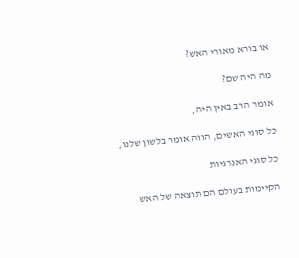או בורא מאורי האש?

מה היה שם?

אומר הרב באין היה,

כל סוגי האשים, הווה אומר בלשון שלנו,

כל סוגי האנרגיות

הקיימות בעולם הם תוצאה של האש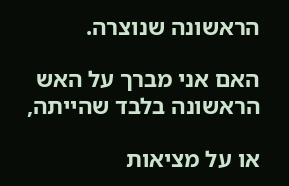הראשונה שנוצרה.

האם אני מברך על האש הראשונה בלבד שהייתה,

או על מציאות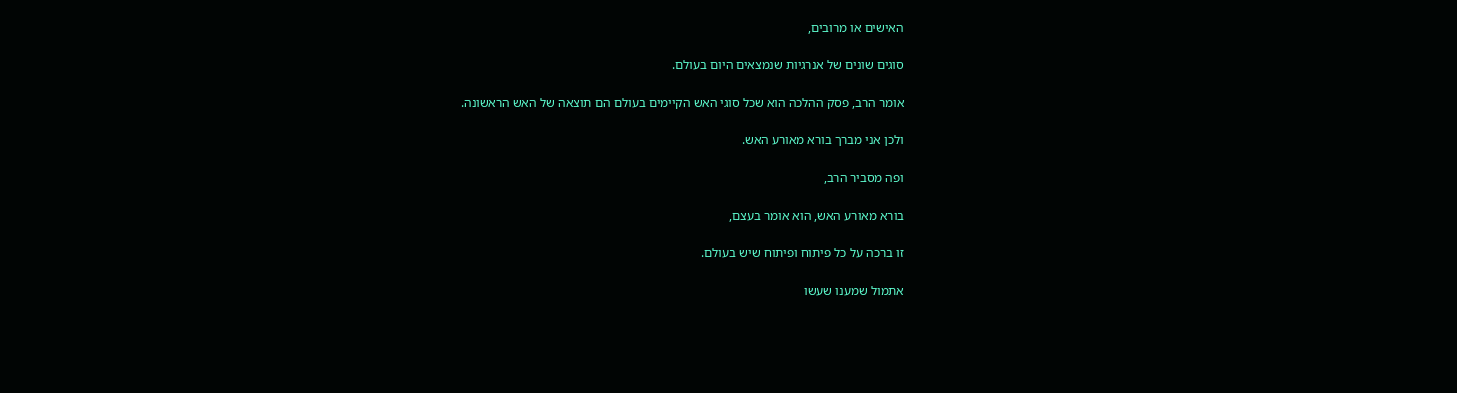האישים או מרובים,

סוגים שונים של אנרגיות שנמצאים היום בעולם.

אומר הרב, פסק ההלכה הוא שכל סוגי האש הקיימים בעולם הם תוצאה של האש הראשונה.

ולכן אני מברך בורא מאורע האש.

ופה מסביר הרב,

בורא מאורע האש, הוא אומר בעצם,

זו ברכה על כל פיתוח ופיתוח שיש בעולם.

אתמול שמענו שעשו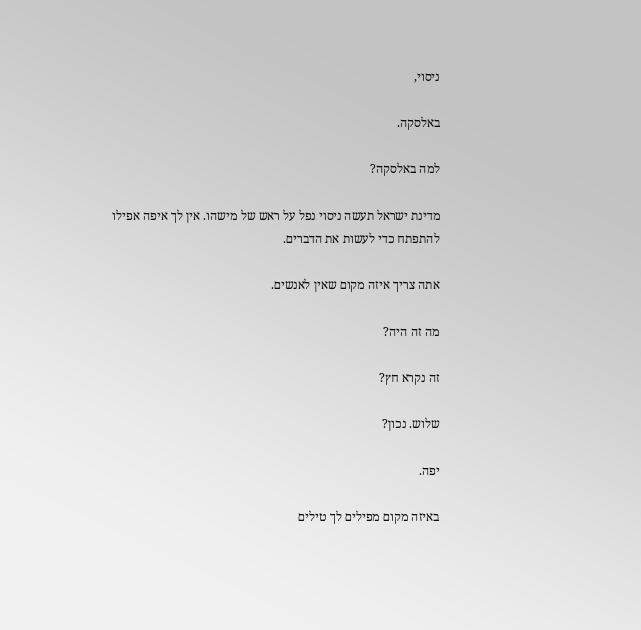ניסוי,

באלסקה.

למה באלסקה?

מדינת ישראל תעשה ניסוי נפל על ראש של מישהו. אין לך איפה אפילו להתפתח כדי לעשות את הדברים.

אתה צריך איזה מקום שאין לאנשים.

מה זה היה?

זה נקרא חץ?

שלוש. נכון?

יפה.

באיזה מקום מפילים לך טילים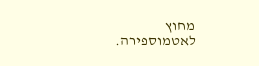מחוץ לאטמוספירה.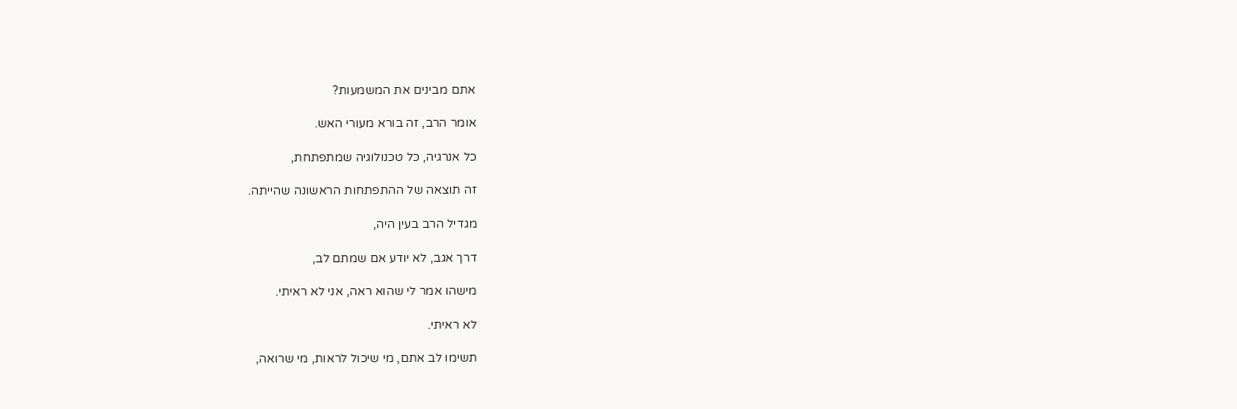אתם מבינים את המשמעות?

אומר הרב, זה בורא מעורי האש.

כל אנרגיה, כל טכנולוגיה שמתפתחת,

זה תוצאה של ההתפתחות הראשונה שהייתה.

מגדיל הרב בעין היה,

דרך אגב, לא יודע אם שמתם לב,

מישהו אמר לי שהוא ראה, אני לא ראיתי.

לא ראיתי.

תשימו לב אתם, מי שיכול לראות, מי שרואה,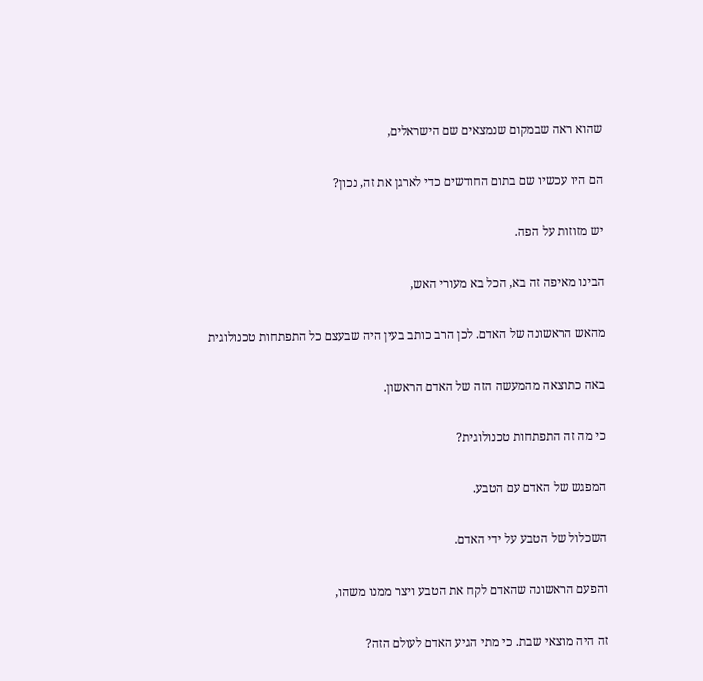שהוא ראה שבמקום שנמצאים שם הישראלים,

הם היו עכשיו שם בתום החודשים כדי לארגן את זה, נכון?

יש מזוזות על הפה.

הבינו מאיפה זה בא, הכל בא מעורי האש,

מהאש הראשונה של האדם. לכן הרב כותב בעין היה שבעצם כל התפתחות טכנולוגית

באה כתוצאה מהמעשה הזה של האדם הראשון.

כי מה זה התפתחות טכנולוגית?

המפגש של האדם עם הטבע.

השכלול של הטבע על ידי האדם.

והפעם הראשונה שהאדם לקח את הטבע ויצר ממנו משהו,

זה היה מוצאי שבת. כי מתי הגיע האדם לעולם הזה?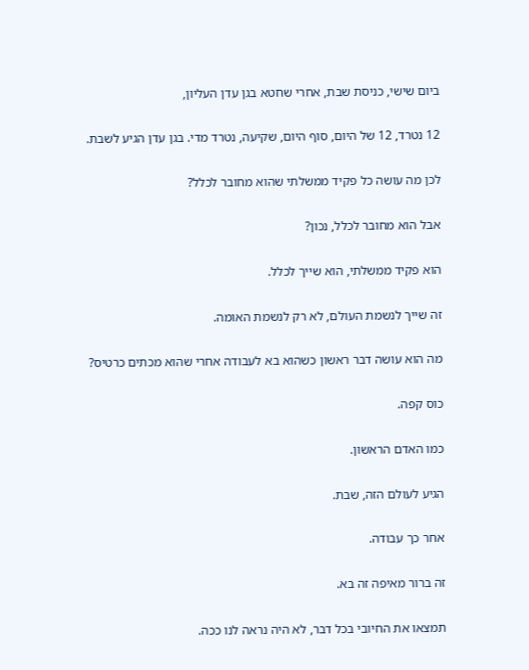ביום שישי, כניסת שבת, אחרי שחטא בגן עדן העליון,

12 נטרד, 12 של היום, סוף היום, שקיעה, נטרד מדי. בגן עדן הגיע לשבת.

לכן מה עושה כל פקיד ממשלתי שהוא מחובר לכלל?

אבל הוא מחובר לכלל, נכון?

הוא פקיד ממשלתי, הוא שייך לכלל.

זה שייך לנשמת העולם, לא רק לנשמת האומה.

מה הוא עושה דבר ראשון כשהוא בא לעבודה אחרי שהוא מכתים כרטיס?

כוס קפה.

כמו האדם הראשון.

הגיע לעולם הזה, שבת.

אחר כך עבודה.

זה ברור מאיפה זה בא.

תמצאו את החיובי בכל דבר, לא היה נראה לנו ככה.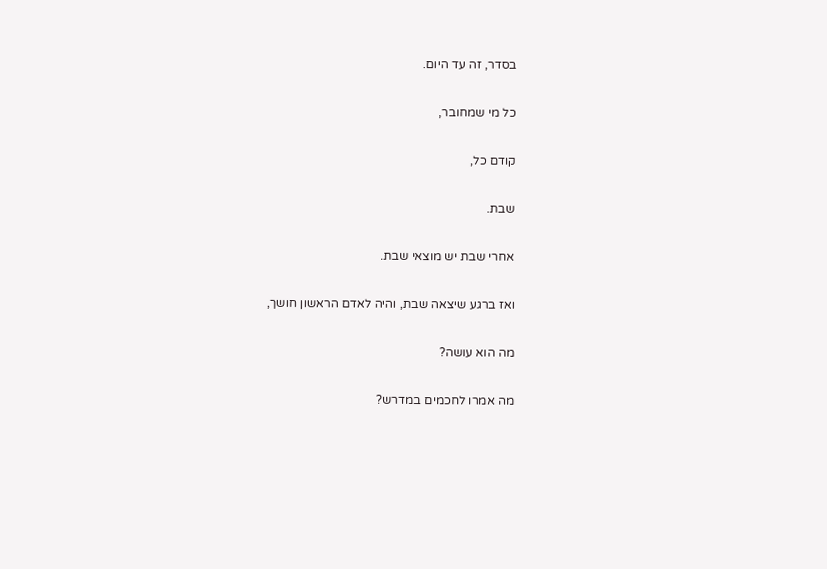בסדר, זה עד היום.

כל מי שמחובר,

קודם כל,

שבת.

אחרי שבת יש מוצאי שבת.

ואז ברגע שיצאה שבת, והיה לאדם הראשון חושך,

מה הוא עושה?

מה אמרו לחכמים במדרש?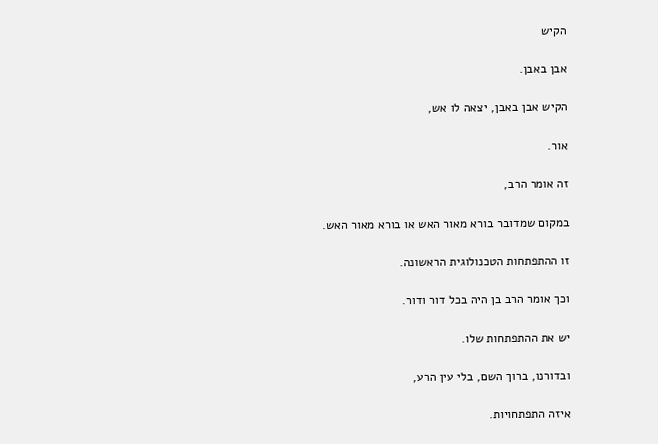הקיש

אבן באבן.

הקיש אבן באבן, יצאה לו אש,

אור.

זה אומר הרב,

במקום שמדובר בורא מאור האש או בורא מאור האש.

זו ההתפתחות הטכנולוגית הראשונה.

וכך אומר הרב בן היה בכל דור ודור.

יש את ההתפתחות שלו.

ובדורנו, ברוך השם, בלי עין הרע,

איזה התפתחויות.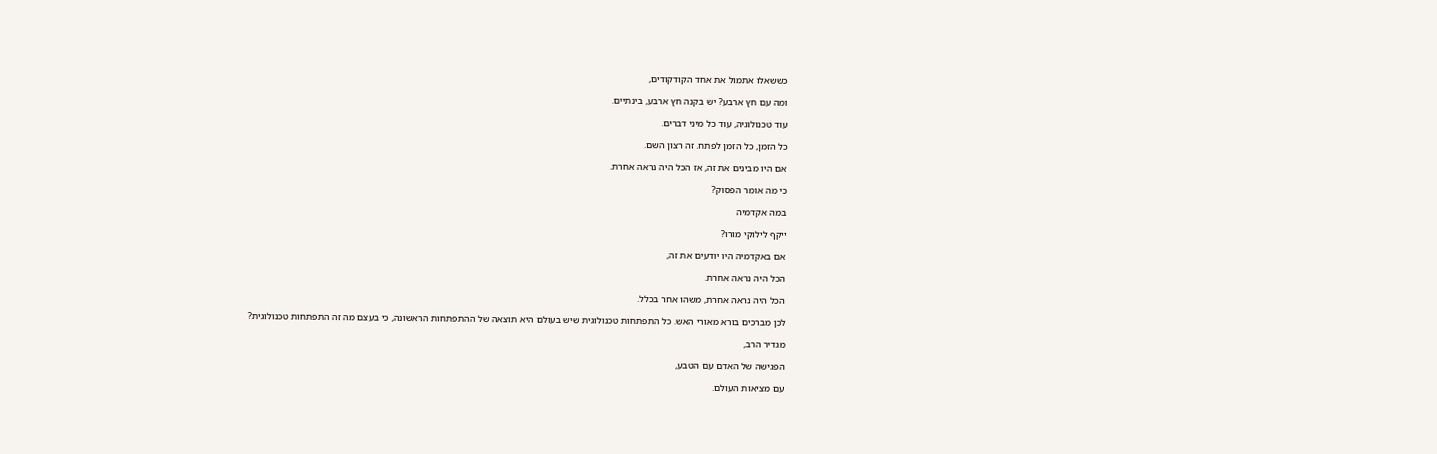כששאלו אתמול את אחד הקודקודים,

ומה עם חץ ארבע? יש בקנה חץ ארבע, בינתיים.

עוד טכנולוגיה, עוד כל מיני דברים.

כל הזמן, כל הזמן לפתח. זה רצון השם.

אם היו מבינים את זה, אז הכל היה נראה אחרת.

כי מה אומר הפסוק?

במה אקדמיה

ייקף לילוקי מורו?

אם באקדמיה היו יודעים את זה,

הכל היה נראה אחרת.

הכל היה נראה אחרת, משהו אחר בכלל.

לכן מברכים בורא מאורי האש. כל התפתחות טכנולוגית שיש בעולם היא תוצאה של ההתפתחות הראשונה, כי בעצם מה זה התפתחות טכנולוגית?

מגדיר הרב,

הפגישה של האדם עם הטבע,

עם מציאות העולם.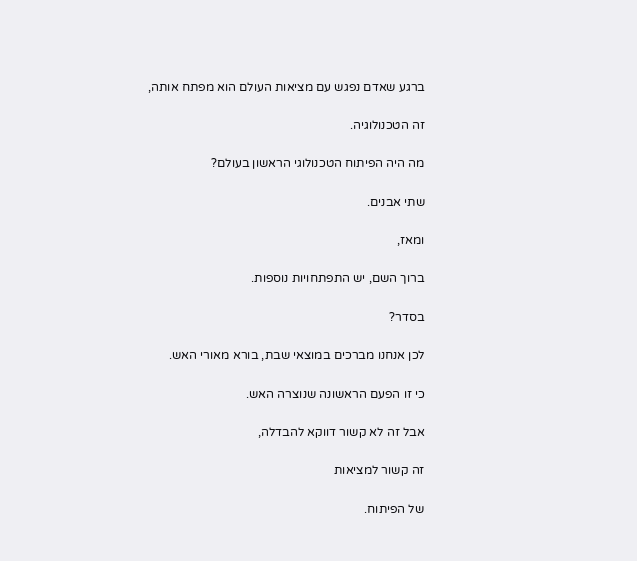ברגע שאדם נפגש עם מציאות העולם הוא מפתח אותה,

זה הטכנולוגיה.

מה היה הפיתוח הטכנולוגי הראשון בעולם?

שתי אבנים.

ומאז,

ברוך השם, יש התפתחויות נוספות.

בסדר?

לכן אנחנו מברכים במוצאי שבת, בורא מאורי האש.

כי זו הפעם הראשונה שנוצרה האש.

אבל זה לא קשור דווקא להבדלה,

זה קשור למציאות

של הפיתוח.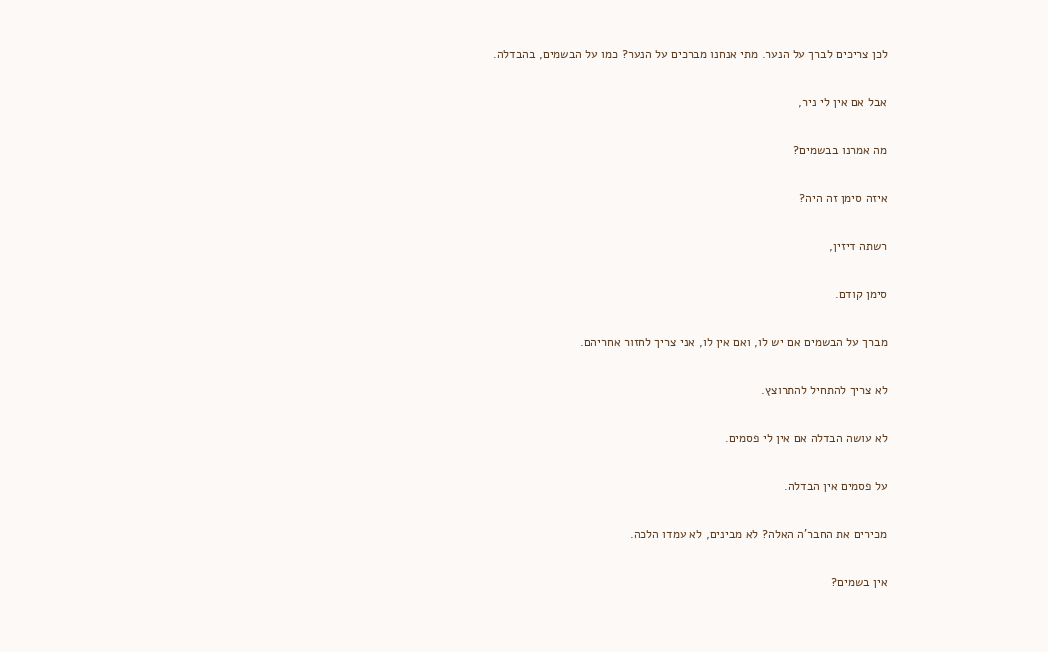לכן צריכים לברך על הנער. מתי אנחנו מברכים על הנער? כמו על הבשמים, בהבדלה.

אבל אם אין לי ניר,

מה אמרנו בבשמים?

איזה סימן זה היה?

רשתה דיזין,

סימן קודם.

מברך על הבשמים אם יש לו, ואם אין לו, אני צריך לחזור אחריהם.

לא צריך להתחיל להתרוצץ.

לא עושה הבדלה אם אין לי פסמים.

על פסמים אין הבדלה.

מכירים את החבר'ה האלה? לא מבינים, לא עמדו הלכה.

אין בשמים?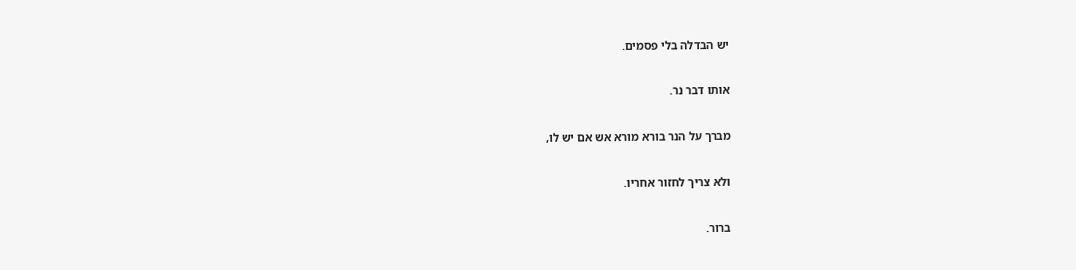יש הבדלה בלי פסמים.

אותו דבר נר.

מברך על הנר בורא מורא אש אם יש לו,

ולא צריך לחזור אחריו.

ברור.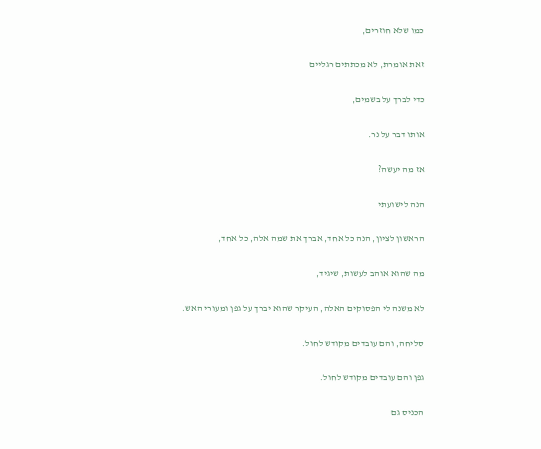כמו שלא חוזרים,

זאת אומרת, לא מכתתים רגליים

כדי לברך על בשמים,

אותו דבר על נר.

אז מה יעשה?

הנה לישועתי

הראשון לציון, הנה כל אחד, אברך את שמה אלה, כל אחד,

מה שהוא אוהב לעשות, שיגיד,

לא משנה לי הפסוקים האלה, העיקר שהוא יברך על גפן ומעורי האש.

סליחה, והם עובדים מקודש לחול.

גפן והם עובדים מקודש לחול.

הכניס גם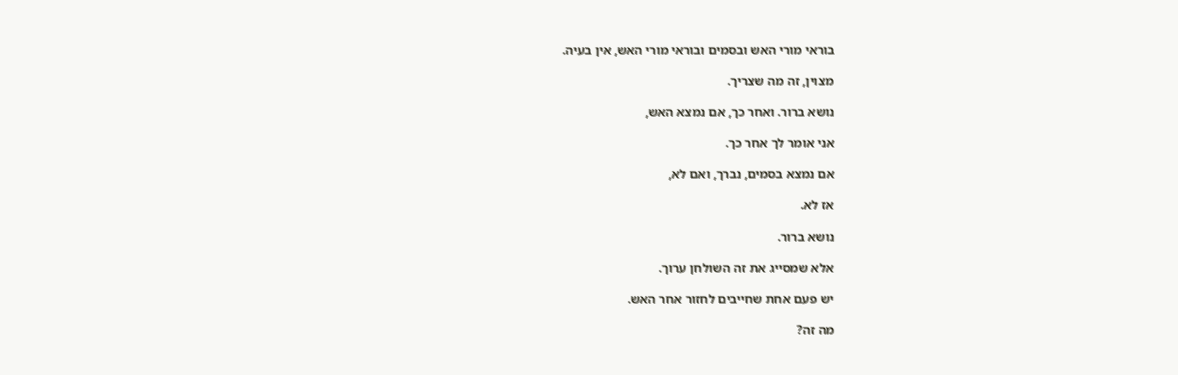בוראי מורי האש ובסמים ובוראי מורי האש, אין בעיה.

מצוין, זה מה שצריך.

נושא ברור. ואחר כך, אם נמצא האש,

אני אומר לך אחר כך.

אם נמצא בסמים, נברך, ואם לא,

אז לא.

נושא ברור.

אלא שמסייג את זה השולחן ערוך.

יש פעם אחת שחייבים לחזור אחר האש.

מה זה?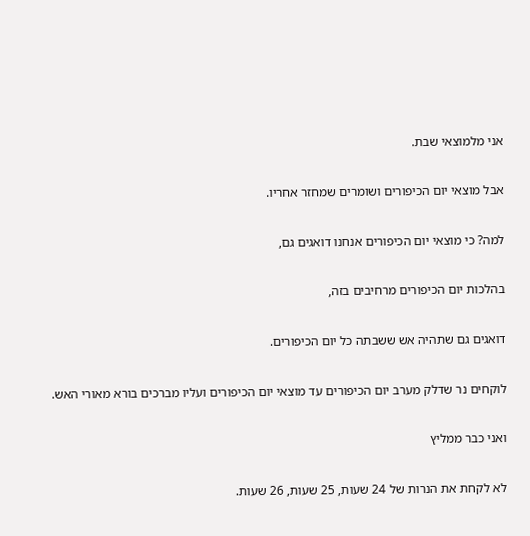אני מלמוצאי שבת.

אבל מוצאי יום הכיפורים ושומרים שמחזר אחריו.

למה? כי מוצאי יום הכיפורים אנחנו דואגים גם,

בהלכות יום הכיפורים מרחיבים בזה,

דואגים גם שתהיה אש ששבתה כל יום הכיפורים.

לוקחים נר שדלק מערב יום הכיפורים עד מוצאי יום הכיפורים ועליו מברכים בורא מאורי האש.

ואני כבר ממליץ

לא לקחת את הנרות של 24 שעות, 25 שעות, 26 שעות.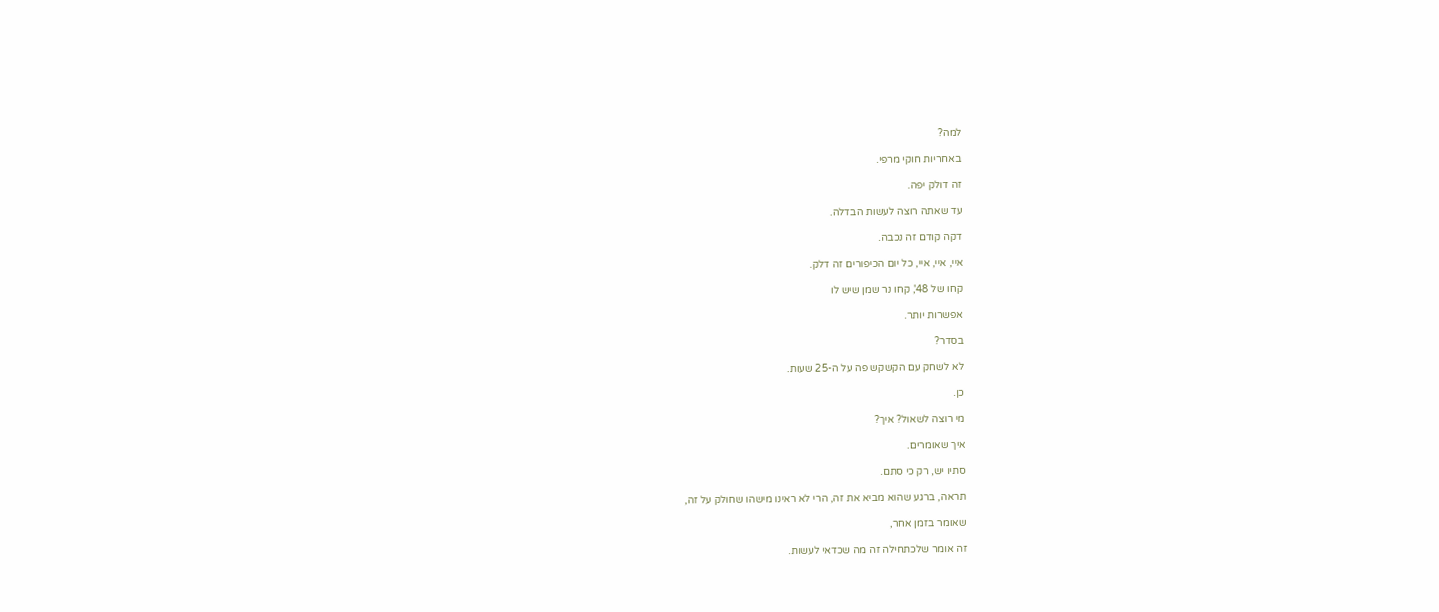למה?

באחריות חוקי מרפי.

זה דולק יפה.

עד שאתה רוצה לעשות הבדלה.

דקה קודם זה נכבה.

איי, איי, איי, כל יום הכיפורים זה דלק.

קחו של 48', קחו נר שמן שיש לו

אפשרות יותר.

בסדר?

לא לשחק עם הקשקש פה על ה-25 שעות.

כן.

מי רוצה לשאול? איך?

איך שאומרים.

סתיו יש, רק כי סתם.

תראה, ברגע שהוא מביא את זה, הרי לא ראינו מישהו שחולק על זה,

שאומר בזמן אחר,

זה אומר שלכתחילה זה מה שכדאי לעשות.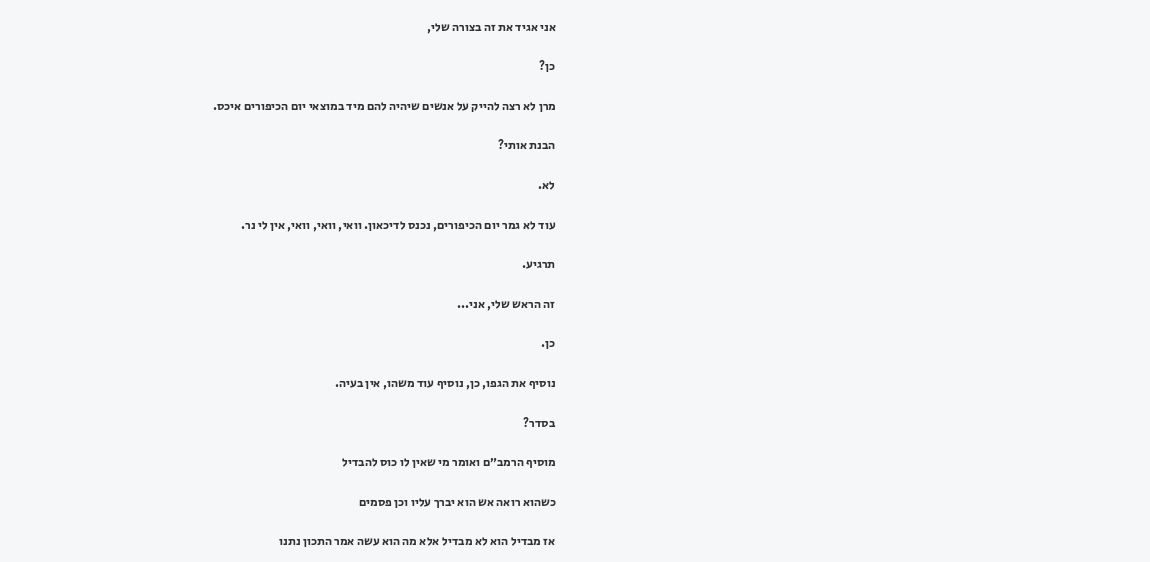אני אגיד את זה בצורה שלי,

כן?

מרן לא רצה להייק על אנשים שיהיה להם מיד במוצאי יום הכיפורים איכס.

הבנת אותי?

לא.

עוד לא גמר יום הכיפורים, נכנס לדיכאון. וואי, וואי, וואי, אין לי נר.

תרגיע.

זה הראש שלי, אני...

כן.

נוסיף את הגפו, כן, נוסיף עוד משהו, אין בעיה.

בסדר?

מוסיף הרמב״ם ואומר מי שאין לו כוס להבדיל

כשהוא רואה אש הוא יברך עליו וכן פסמים

אז מבדיל הוא לא מבדיל אלא מה הוא עשה אמר התכון נתנו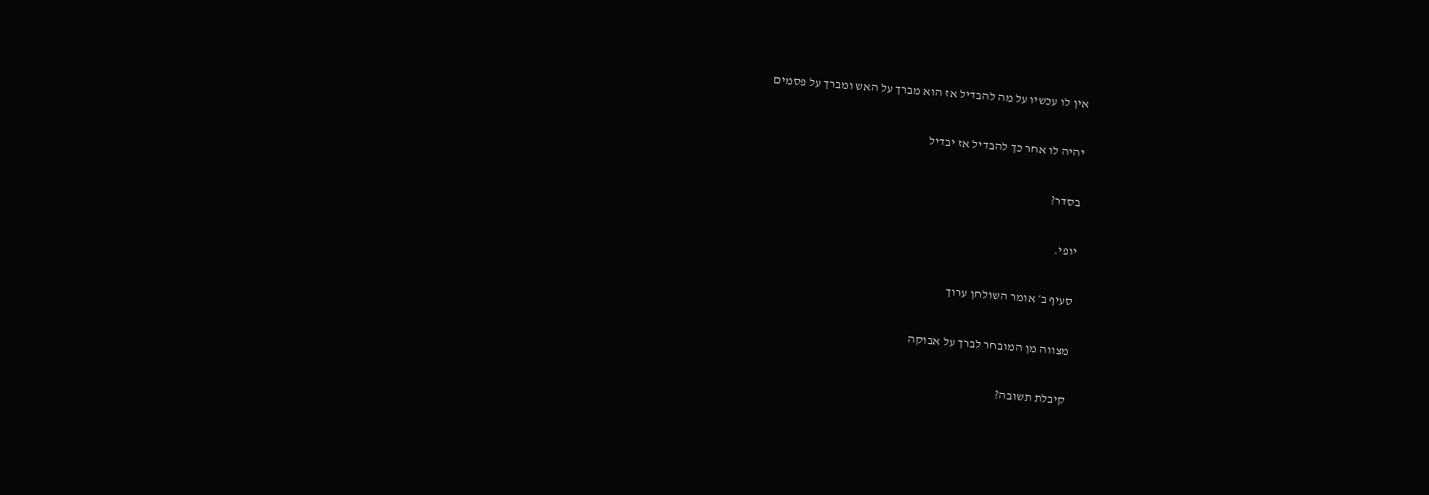אין לו עכשיו על מה להבדיל אז הוא מברך על האש ומברך על פסמים

יהיה לו אחר כך להבדיל אז יבדיל

בסדר?

יופי.

סעיף ב׳ אומר השולחן ערוך

מצווה מן המובחר לברך על אבוקה

קיבלת תשובה?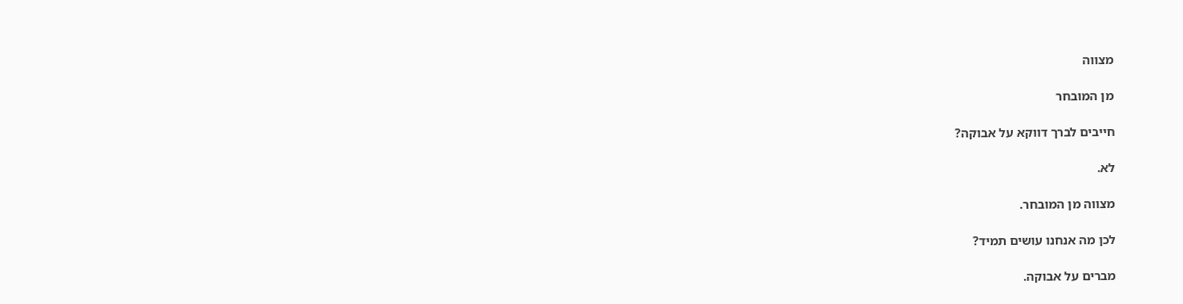מצווה

מן המובחר

חייבים לברך דווקא על אבוקה?

לא.

מצווה מן המובחר.

לכן מה אנחנו עושים תמיד?

מברים על אבוקה.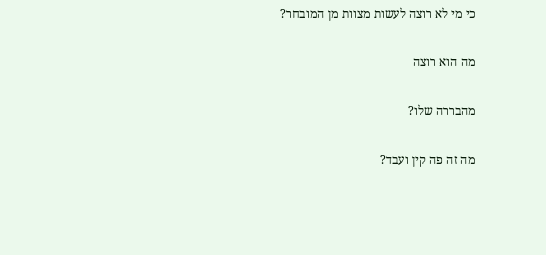כי מי לא רוצה לעשות מצוות מן המובחר?

מה הוא רוצה

מהבררה שלו?

מה זה פה קין ועבד?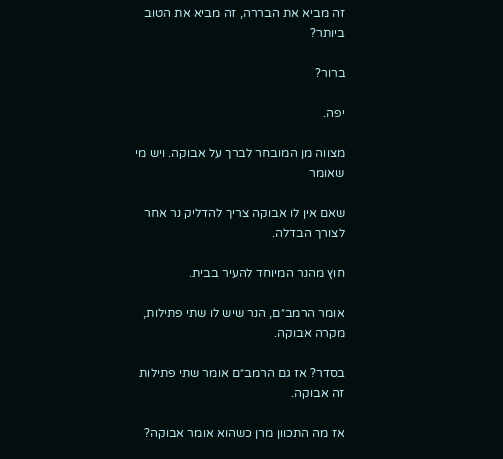זה מביא את הבררה, זה מביא את הטוב ביותר?

ברור?

יפה.

מצווה מן המובחר לברך על אבוקה. ויש מי שאומר

שאם אין לו אבוקה צריך להדליק נר אחר לצורך הבדלה.

חוץ מהנר המיוחד להעיר בבית.

אומר הרמב״ם, הנר שיש לו שתי פתילות, מקרה אבוקה.

בסדר? אז גם הרמב״ם אומר שתי פתילות זה אבוקה.

אז מה התכוון מרן כשהוא אומר אבוקה?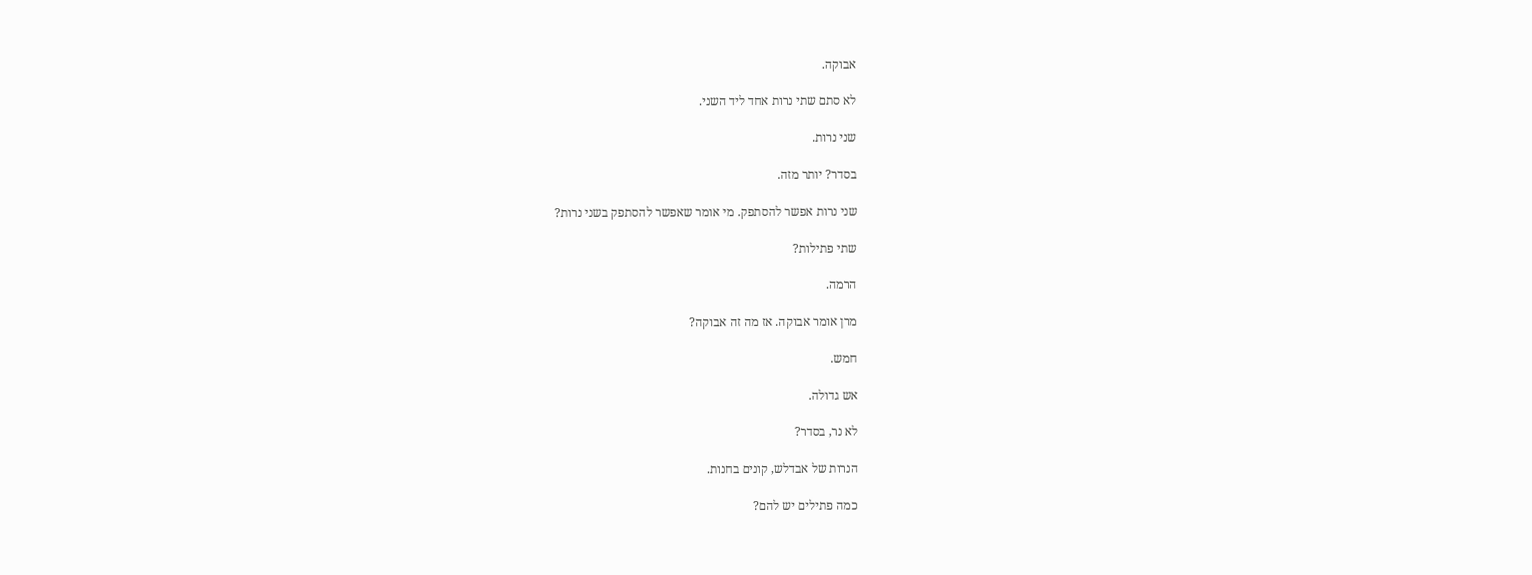אבוקה.

לא סתם שתי נרות אחד ליד השני.

שני נרות.

בסדר? יותר מזה.

שני נרות אפשר להסתפק. מי אומר שאפשר להסתפק בשני נרות?

שתי פתילות?

הרמה.

מרן אומר אבוקה. אז מה זה אבוקה?

חמש.

אש גדולה.

לא נר, בסדר?

הנרות של אבדלש, קונים בחנות.

כמה פתילים יש להם?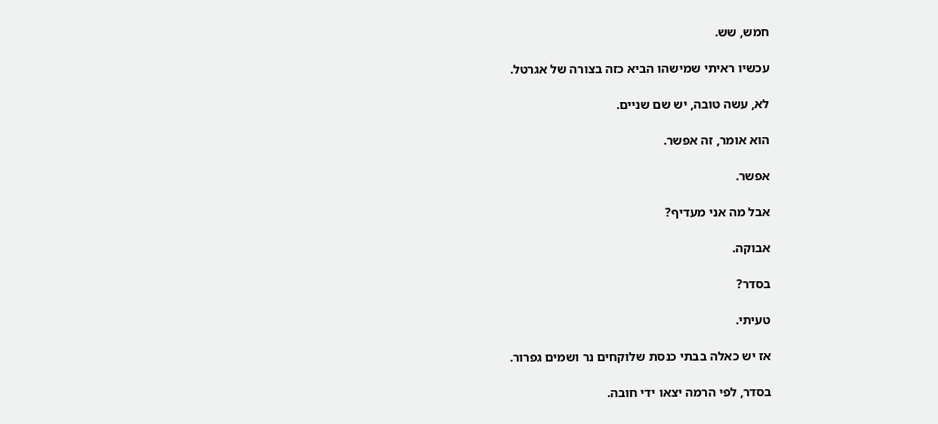חמש, שש.

עכשיו ראיתי שמישהו הביא כזה בצורה של אגרטל.

לא, עשה טובה, יש שם שניים.

הוא אומר, זה אפשר.

אפשר.

אבל מה אני מעדיף?

אבוקה.

בסדר?

טעיתי.

אז יש כאלה בבתי כנסת שלוקחים נר ושמים גפרור.

בסדר, לפי הרמה יצאו ידי חובה.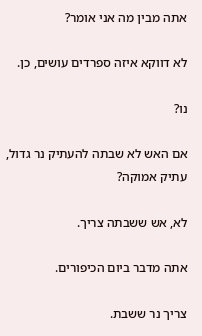אתה מבין מה אני אומר?

לא דווקא איזה ספרדים עושים, כן.

נו?

אם האש לא שבתה להעתיק נר גדול, עתיק אמוקה?

לא, אש ששבתה צריך.

אתה מדבר ביום הכיפורים.

צריך נר ששבת.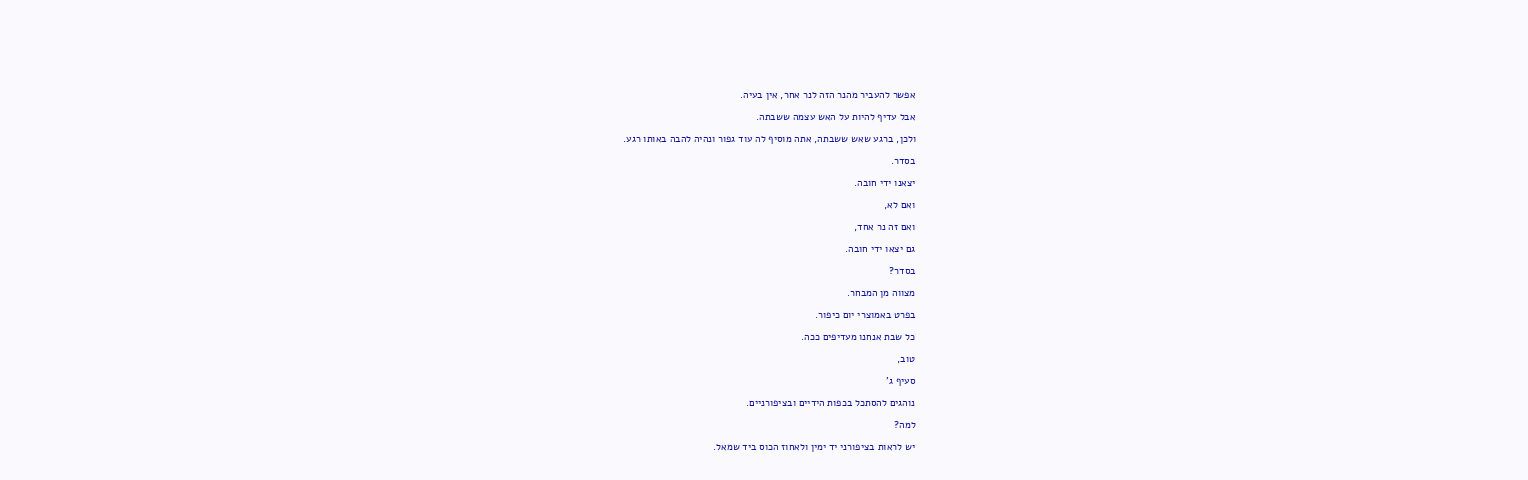אפשר להעביר מהנר הזה לנר אחר, אין בעיה.

אבל עדיף להיות על האש עצמה ששבתה.

ולכן, ברגע שאש ששבתה, אתה מוסיף לה עוד גפור ונהיה להבה באותו רגע.

בסדר.

יצאנו ידי חובה.

ואם לא,

ואם זה נר אחד,

גם יצאו ידי חובה.

בסדר?

מצווה מן המבחר.

בפרט באמוצרי יום כיפור.

כל שבת אנחנו מעדיפים ככה.

טוב,

סעיף ג'

נוהגים להסתכל בכפות הידיים ובציפורניים.

למה?

יש לראות בציפורני יד ימין ולאחוז הכוס ביד שמאל.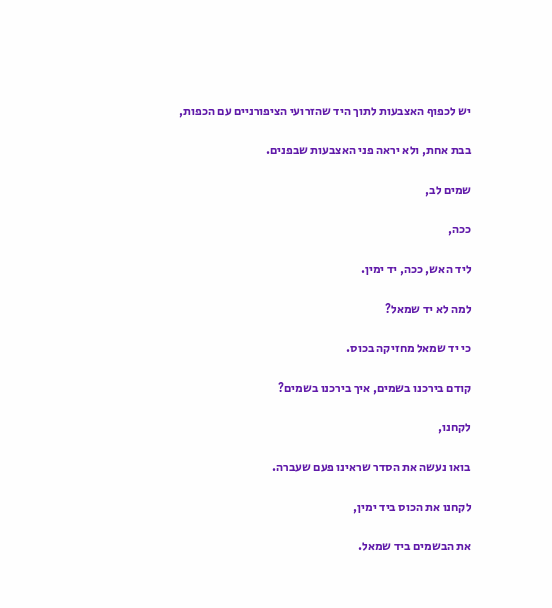יש לכפוף האצבעות לתוך היד שהזרועי הציפורניים עם הכפות,

בבת אחת, ולא יראה פני האצבעות שבפנים.

שמים לב,

ככה,

ליד האש, ככה, יד ימין.

למה לא יד שמאל?

כי יד שמאל מחזיקה בכוס.

קודם בירכנו בשמים, איך בירכנו בשמים?

לקחנו,

בואו נעשה את הסדר שראינו פעם שעברה.

לקחנו את הכוס ביד ימין,

את הבשמים ביד שמאל.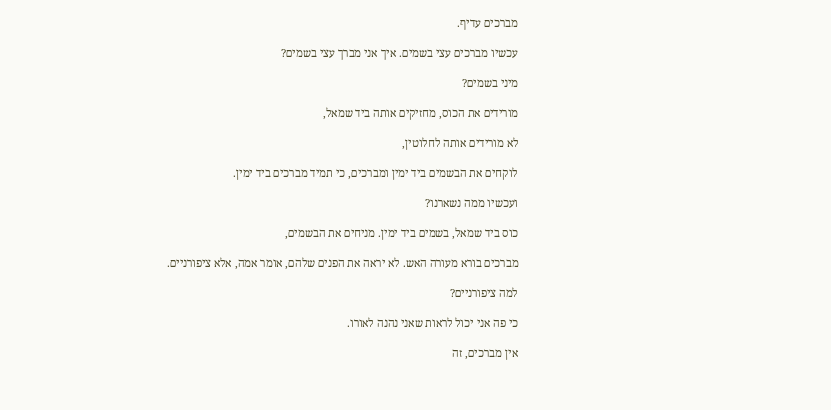מברכים עדיף.

עכשיו מברכים עצי בשמים. איך אני מברך עצי בשמים?

מיני בשמים?

מורידים את הכוס, מחזיקים אותה ביד שמאל,

לא מורידים אותה לחלוטין,

לוקחים את הבשמים ביד ימין ומברכים, כי תמיד מברכים ביד ימין.

ועכשיו ממה נשארנו?

כוס ביד שמאל, בשמים ביד ימין. מניחים את הבשמים,

מברכים בורא מעורה האש. לא יראה את הפנים שלהם, אומר אמה, אלא ציפורניים.

למה ציפורניים?

כי פה אני יכול לראות שאני נהנה לאורו.

אין מברכים, זה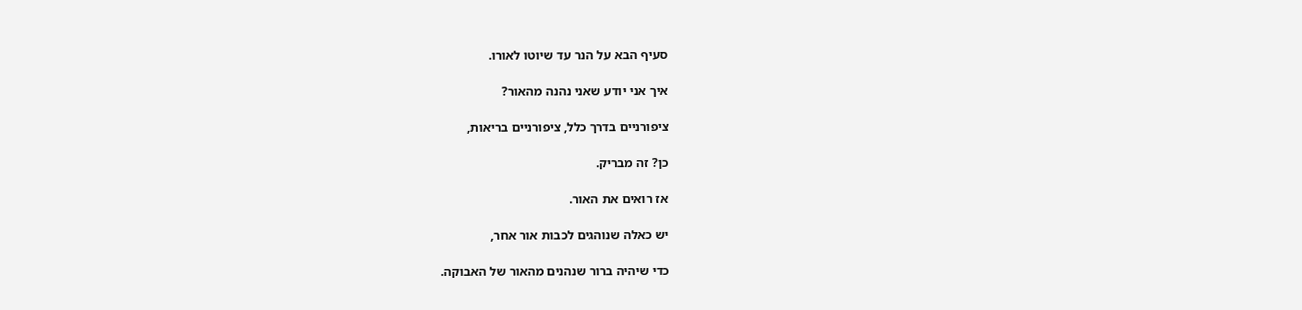סעיף הבא על הנר עד שיוטו לאורו.

איך אני יודע שאני נהנה מהאור?

ציפורניים בדרך כלל, ציפורניים בריאות,

כן? זה מבריק.

אז רואים את האור.

יש כאלה שנוהגים לכבות אור אחר,

כדי שיהיה ברור שנהנים מהאור של האבוקה.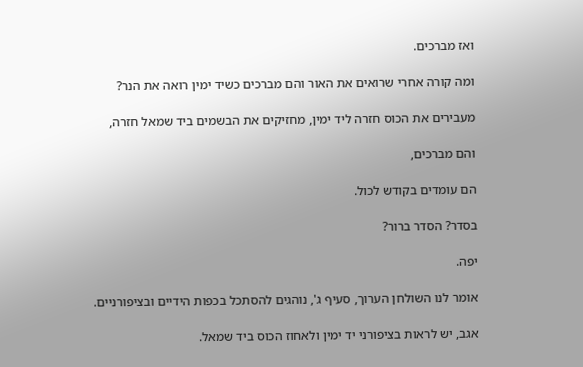ואז מברכים.

ומה קורה אחרי שרואים את האור והם מברכים כשיד ימין רואה את הנר?

מעבירים את הכוס חזרה ליד ימין, מחזיקים את הבשמים ביד שמאל חזרה,

והם מברכים,

הם עומדים בקודש לכול.

בסדר? הסדר ברור?

יפה.

אומר לנו השולחן הערוך, סעיף ג', נוהגים להסתכל בכפות הידיים ובציפורניים.

אגב, יש לראות בציפורני יד ימין ולאחוז הכוס ביד שמאל.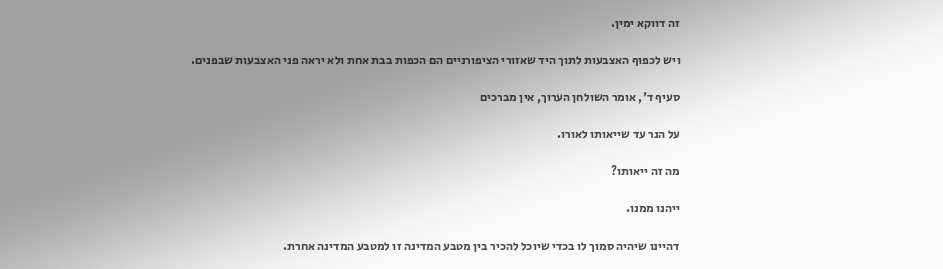זה דווקא ימין.

ויש לכפוף האצבעות לתוך היד שאזורי הציפורניים הם הכפות בבת אחת ולא יראה פני האצבעות שבפנים.

סעיף ד', אומר השולחן הערוך, אין מברכים

על הנר עד שייאותו לאורו.

מה זה ייאותו?

ייהנו ממנו.

דהיינו שיהיה סמוך לו בכדי שיוכל להכיר בין מטבע המדינה זו למטבע המדינה אחרת.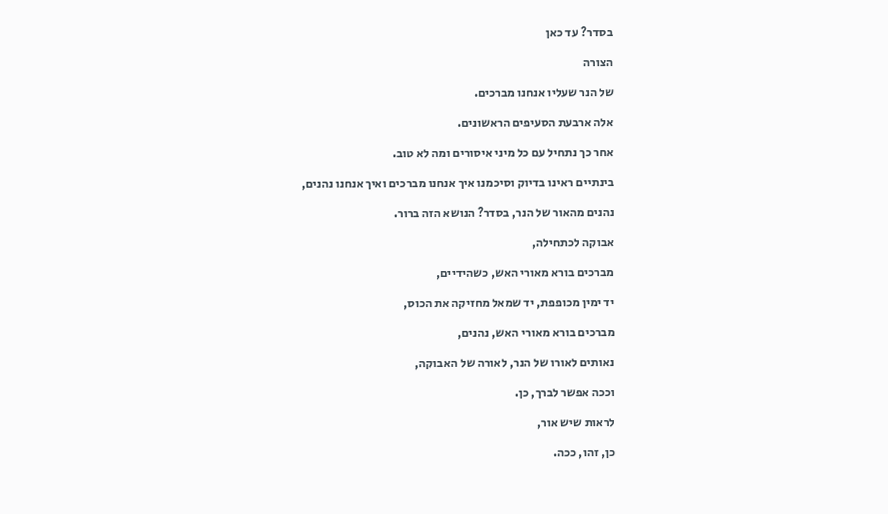בסדר? עד כאן

הצורה

של הנר שעליו אנחנו מברכים.

אלה ארבעת הסעיפים הראשונים.

אחר כך נתחיל עם כל מיני איסורים ומה לא טוב.

בינתיים ראינו בדיוק וסיכמנו איך אנחנו מברכים ואיך אנחנו נהנים,

נהנים מהאור של הנר, בסדר? הנושא הזה ברור.

אבוקה לכתחילה,

מברכים בורא מאורי האש, כשהידיים,

יד ימין מכופפת, יד שמאל מחזיקה את הכוס,

מברכים בורא מאורי האש, נהנים,

נאותים לאורו של הנר, לאורה של האבוקה,

וככה אפשר לברך, כן.

לראות שיש אור,

כן, זהו, ככה.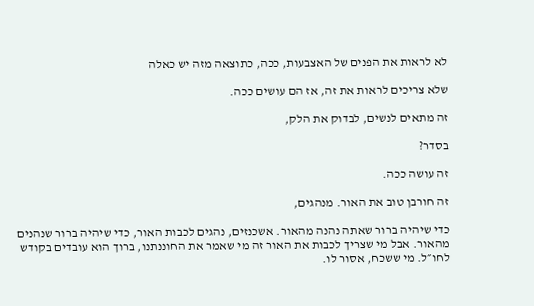לא לראות את הפנים של האצבעות, ככה, כתוצאה מזה יש כאלה

שלא צריכים לראות את זה, אז הם עושים ככה.

זה מתאים לנשים, לבדוק את הלק,

בסדר?

זה עושה ככה.

זה חורבן טוב את האור. מנהגים,

כדי שיהיה ברור שאתה נהנה מהאור. אשכנזים, נהגים לכבות האור, כדי שיהיה ברור שנהנים מהאור. אבל מי שצריך לכבות את האור זה מי שאמר את החוננתנו, ברוך הוא עובדים בקודש לחו״ל. מי ששכח, אסור לו.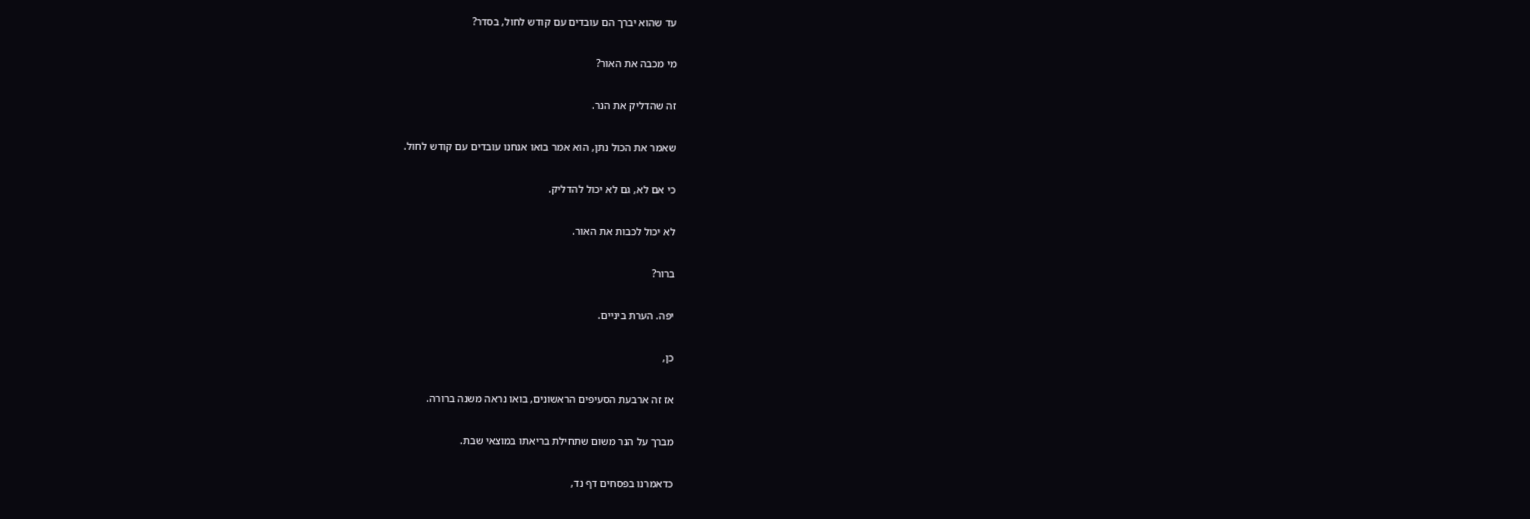עד שהוא יברך הם עובדים עם קודש לחול, בסדר?

מי מכבה את האור?

זה שהדליק את הנר.

שאמר את הכול נתן, הוא אמר בואו אנחנו עובדים עם קודש לחול.

כי אם לא, גם לא יכול להדליק.

לא יכול לכבות את האור.

ברור?

יפה. הערת ביניים.

כן,

אז זה ארבעת הסעיפים הראשונים, בואו נראה משנה ברורה.

מברך על הנר משום שתחילת בריאתו במוצאי שבת.

כדאמרנו בפסחים דף נד,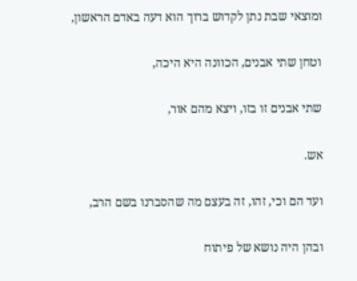ומוצאי שבת נתן לקדוש ברוך הוא דעה באדם הראשון,

וטחן שתי אבנים, הכוונה היא היכה,

שתי אבנים זו בזו, ויצא מהם אור,

אש.

ועד הם וכי, זהו, זה בעצם מה שהסברנו בשם הרב,

ובהן היה נושא של פיתוח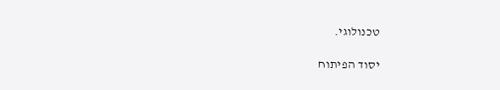טכנולוגי.

יסוד הפיתוח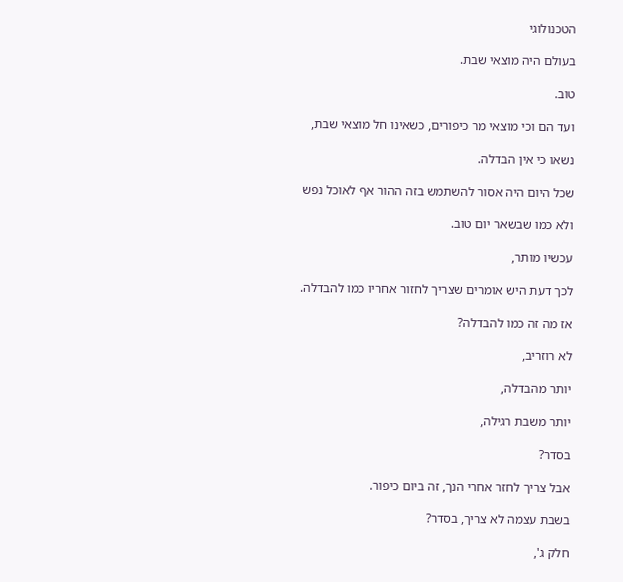הטכנולוגי

בעולם היה מוצאי שבת.

טוב.

ועד הם וכי מוצאי מר כיפורים, כשאינו חל מוצאי שבת,

נשאו כי אין הבדלה.

שכל היום היה אסור להשתמש בזה ההור אף לאוכל נפש

ולא כמו שבשאר יום טוב.

עכשיו מותר,

לכך דעת היש אומרים שצריך לחזור אחריו כמו להבדלה.

אז מה זה כמו להבדלה?

לא רוזריב,

יותר מהבדלה,

יותר משבת רגילה,

בסדר?

אבל צריך לחזר אחרי הנך, זה ביום כיפור.

בשבת עצמה לא צריך, בסדר?

חלק ג',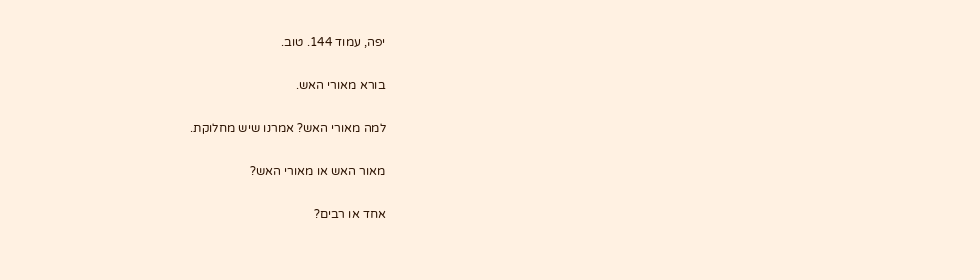יפה, עמוד 144. טוב.

בורא מאורי האש.

למה מאורי האש? אמרנו שיש מחלוקת.

מאור האש או מאורי האש?

אחד או רבים?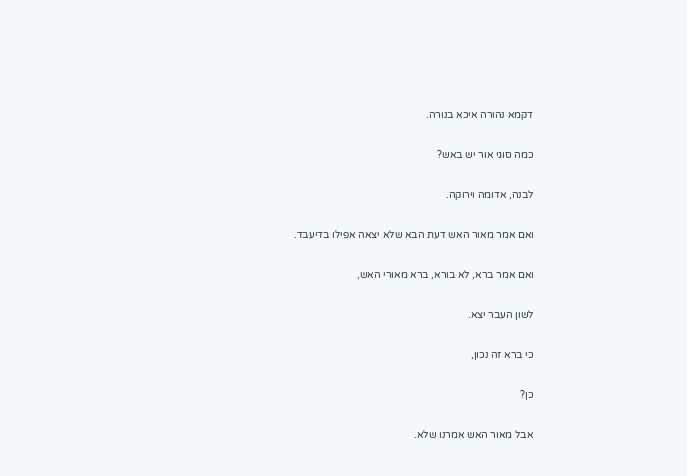דקמא נהורה איכא בנורה.

כמה סוגי אור יש באש?

לבנה, אדומה וירוקה.

ואם אמר מאור האש דעת הבא שלא יצאה אפילו בדיעבד.

ואם אמר ברא, לא בורא, ברא מאורי האש,

לשון העבר יצא.

כי ברא זה נכון,

כן?

אבל מאור האש אמרנו שלא.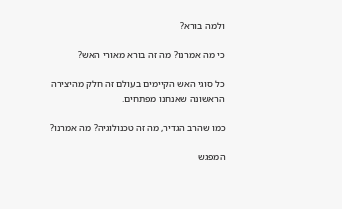ולמה בורא?

כי מה אמרנו? מה זה בורא מאורי האש?

כל סוגי האש הקיימים בעולם זה חלק מהיצירה הראשונה שאנחנו מפתחים.

כמו שהרב הגדיר, מה זה טכנולוגיה? מה אמרנו?

המפגש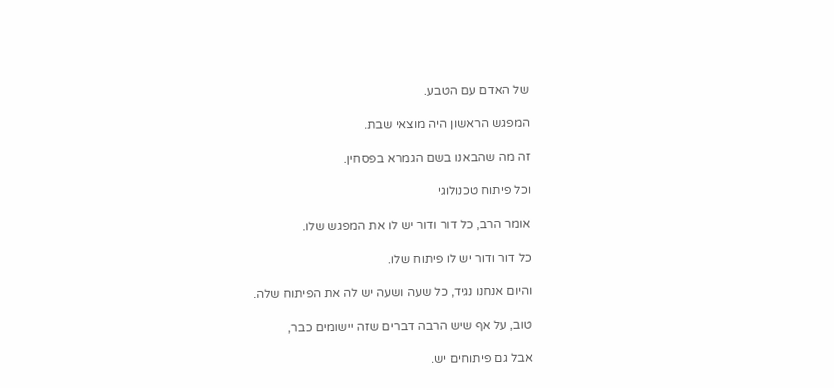של האדם עם הטבע.

המפגש הראשון היה מוצאי שבת.

זה מה שהבאנו בשם הגמרא בפסחין.

וכל פיתוח טכנולוגי

אומר הרב, כל דור ודור יש לו את המפגש שלו.

כל דור ודור יש לו פיתוח שלו.

והיום אנחנו נגיד, כל שעה ושעה יש לה את הפיתוח שלה.

טוב, על אף שיש הרבה דברים שזה יישומים כבר,

אבל גם פיתוחים יש.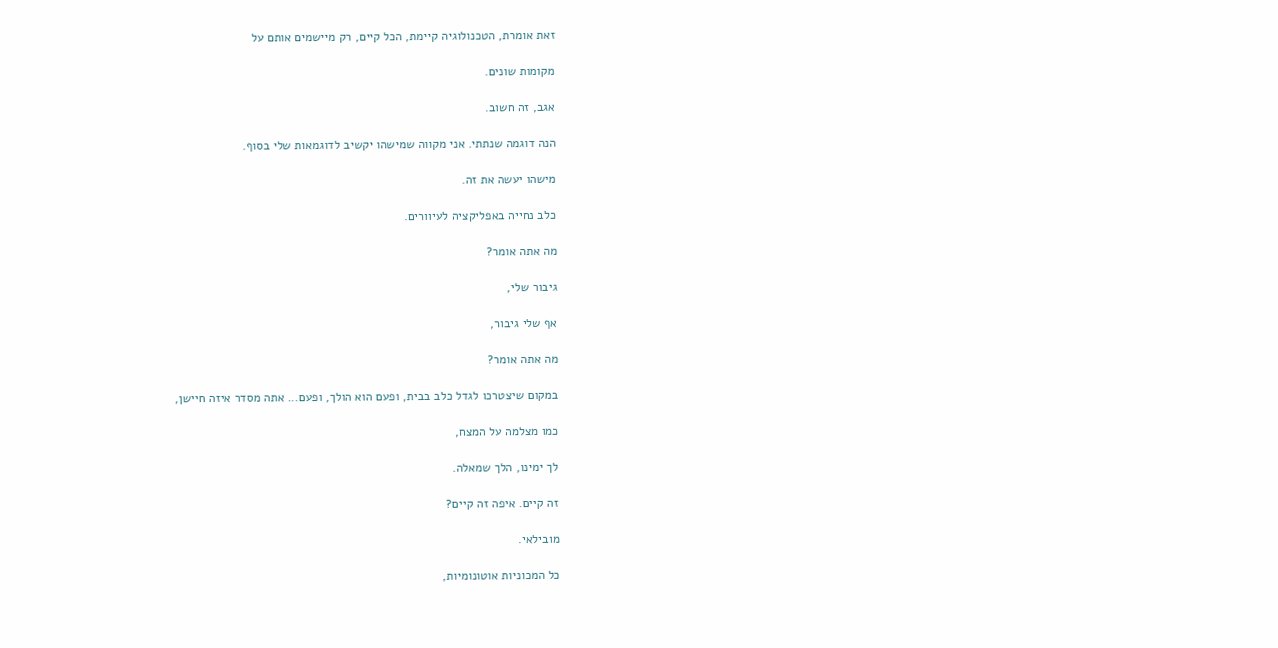זאת אומרת, הטכנולוגיה קיימת, הכל קיים, רק מיישמים אותם על

מקומות שונים.

אגב, זה חשוב.

הנה דוגמה שנתתי. אני מקווה שמישהו יקשיב לדוגמאות שלי בסוף.

מישהו יעשה את זה.

כלב נחייה באפליקציה לעיוורים.

מה אתה אומר?

גיבור שלי,

אף שלי גיבור,

מה אתה אומר?

במקום שיצטרכו לגדל כלב בבית, ופעם הוא הולך, ופעם... אתה מסדר איזה חיישן,

כמו מצלמה על המצח,

לך ימינו, הלך שמאלה.

זה קיים. איפה זה קיים?

מובילאי.

כל המכוניות אוטונומיות,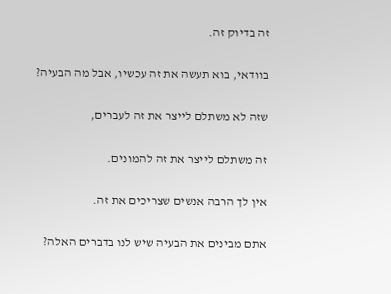זה בדיוק זה.

בוודאי, בוא תעשה את זה עכשיו, אבל מה הבעיה?

שזה לא משתלם לייצר את זה לעברים,

זה משתלם לייצר את זה להמונים.

אין לך הרבה אנשים שצריכים את זה.

אתם מבינים את הבעיה שיש לנו בדברים האלה?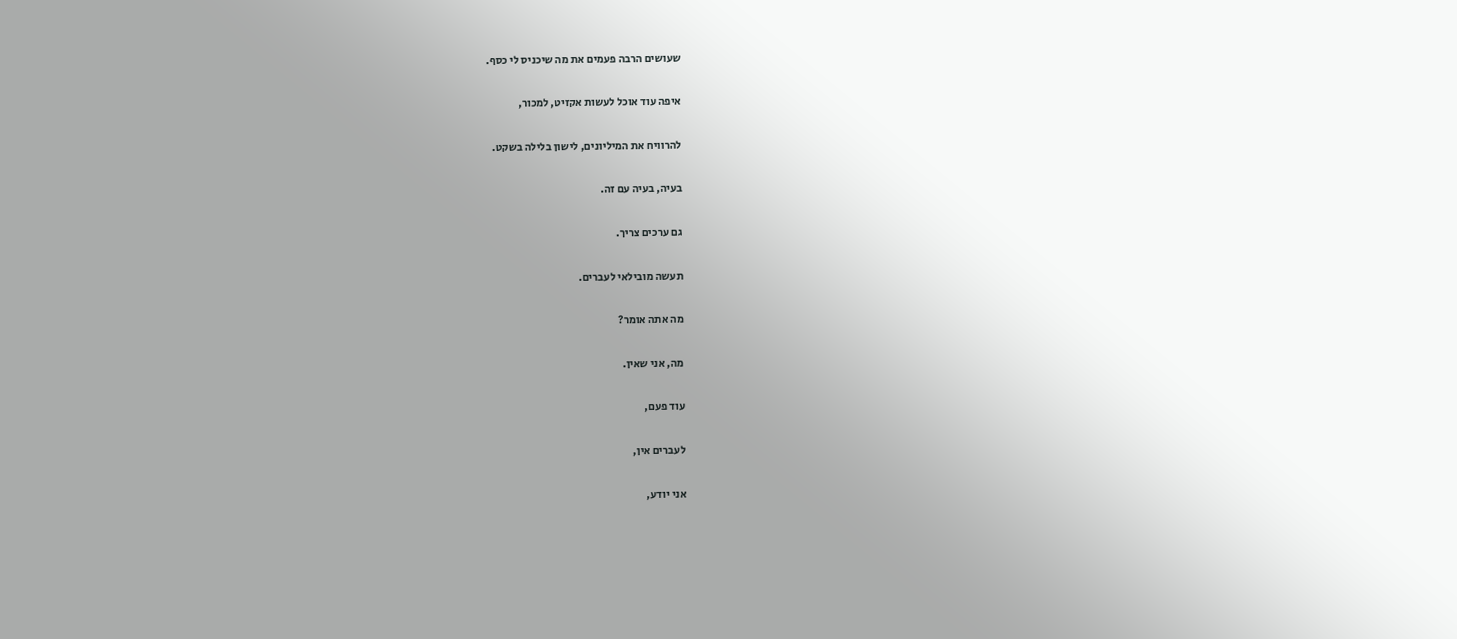שעושים הרבה פעמים את מה שיכניס לי כסף.

איפה עוד אוכל לעשות אקזיט, למכור,

להרוויח את המיליונים, לישון בלילה בשקט.

בעיה, בעיה עם זה.

גם ערכים צריך.

תעשה מובילאי לעברים.

מה אתה אומר?

מה, אני שאין.

עוד פעם,

לעברים אין,

אני יודע,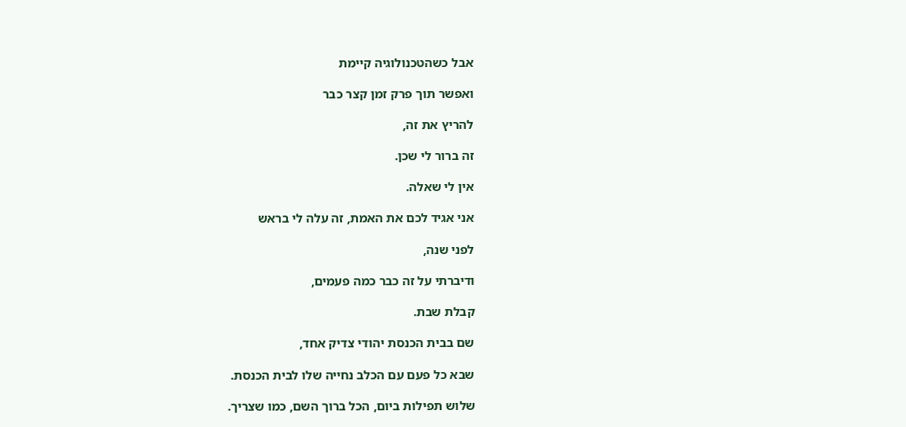אבל כשהטכנולוגיה קיימת

ואפשר תוך פרק זמן קצר כבר

להריץ את זה,

זה ברור לי שכן.

אין לי שאלה.

אני אגיד לכם את האמת, זה עלה לי בראש

לפני שנה,

ודיברתי על זה כבר כמה פעמים,

קבלת שבת.

שם בבית הכנסת יהודי צדיק אחד,

שבא כל פעם עם הכלב נחייה שלו לבית הכנסת.

שלוש תפילות ביום, הכל ברוך השם, כמו שצריך.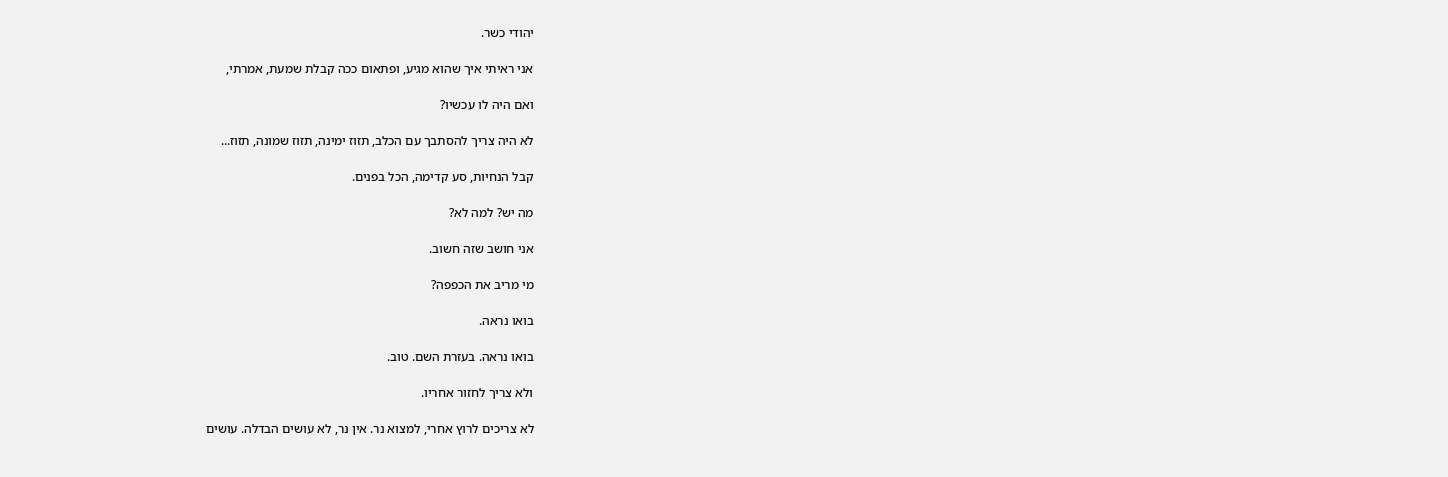יהודי כשר.

אני ראיתי איך שהוא מגיע, ופתאום ככה קבלת שמעת, אמרתי,

ואם היה לו עכשיו?

לא היה צריך להסתבך עם הכלב, תזוז ימינה, תזוז שמונה, תזוז...

קבל הנחיות, סע קדימה, הכל בפנים.

מה יש? למה לא?

אני חושב שזה חשוב.

מי מריב את הכפפה?

בואו נראה.

בואו נראה. בעזרת השם. טוב.

ולא צריך לחזור אחריו.

לא צריכים לרוץ אחרי, למצוא נר. אין נר, לא עושים הבדלה. עושים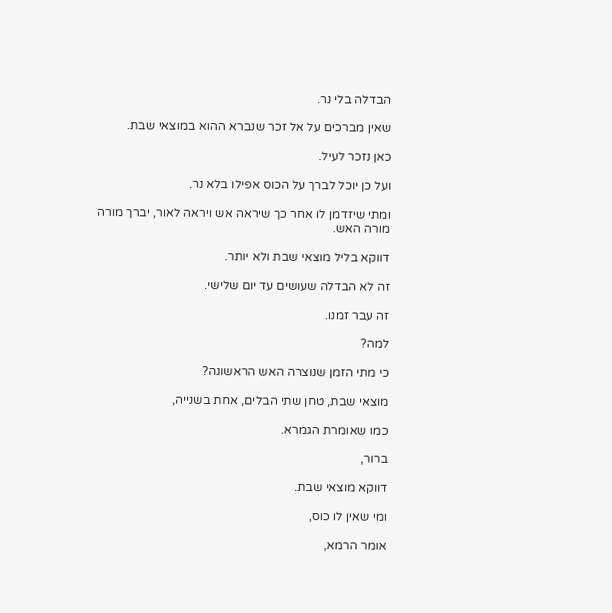הבדלה בלי נר.

שאין מברכים על אל זכר שנברא ההוא במוצאי שבת.

כאן נזכר לעיל.

ועל כן יוכל לברך על הכוס אפילו בלא נר.

ומתי שיזדמן לו אחר כך שיראה אש ויראה לאור, יברך מורה מורה האש.

דווקא בליל מוצאי שבת ולא יותר.

זה לא הבדלה שעושים עד יום שלישי.

זה עבר זמנו.

למה?

כי מתי הזמן שנוצרה האש הראשונה?

מוצאי שבת, טחן שתי הבלים, אחת בשנייה,

כמו שאומרת הגמרא.

ברור,

דווקא מוצאי שבת.

ומי שאין לו כוס,

אומר הרמא,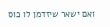ואם ישאר שיזדמן לו כוס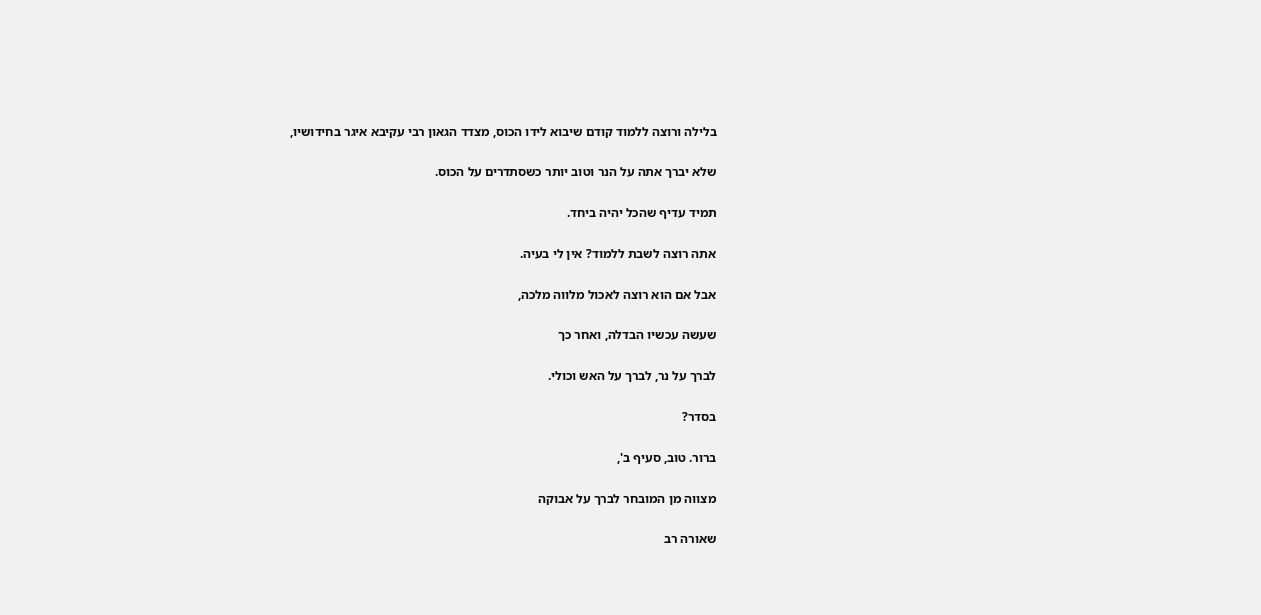בלילה ורוצה ללמוד קודם שיבוא לידו הכוס, מצדד הגאון רבי עקיבא איגר בחידושיו,

שלא יברך אתה על הנר וטוב יותר כשסתדרים על הכוס.

תמיד עדיף שהכל יהיה ביחד.

אתה רוצה לשבת ללמוד? אין לי בעיה.

אבל אם הוא רוצה לאכול מלווה מלכה,

שעשה עכשיו הבדלה, ואחר כך

לברך על נר, לברך על האש וכולי.

בסדר?

ברור. טוב, סעיף ב',

מצווה מן המובחר לברך על אבוקה

שאורה רב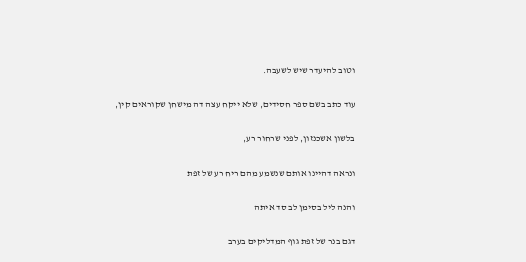וטוב להיעדר שיש לשעבה.

עוד כתב בשם ספר חסידים, שלא ייקח עצה דה מישחן שקוראים קין,

בלשון אשכנזון, לפני שרחור רע,

ונראה דהיינו אותם שנשמע מהם ריח רע של זפת

והנה ליל בסימן לב סד איתה

דגם בנר של זפת גוף המדליקים בערב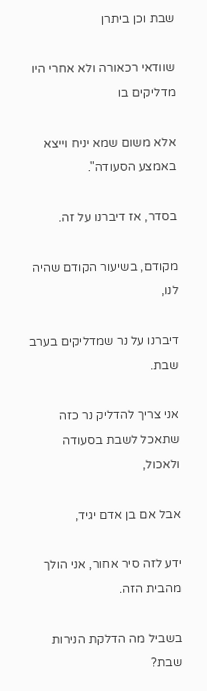שבת וכן ביתרן

שוודאי רכאורה ולא אחרי היו מדליקים בו

אלא משום שמא יניח וייצא באמצע הסעודה".

בסדר, אז דיברנו על זה.

מקודם, בשיעור הקודם שהיה לנו,

דיברנו על נר שמדליקים בערב שבת.

אני צריך להדליק נר כזה שתאכל לשבת בסעודה ולאכול,

אבל אם בן אדם יגיד,

ידע לזה סיר אחור, אני הולך מהבית הזה.

בשביל מה הדלקת הנירות שבת?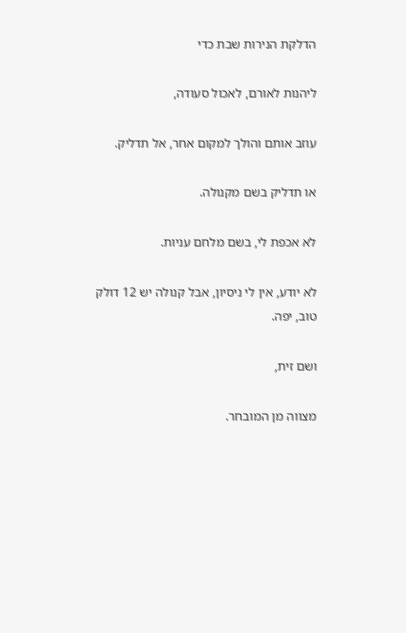הדלקת הנירות שבת כדי

ליהנות לאורם, לאכול סעודה,

עוזב אותם והולך למקום אחר, אל תדליק.

או תדליק בשם מקנולה.

לא אכפת לי, בשם מלחם עניות.

לא יודע, אין לי ניסיון, אבל קנולה יש 12 דולק טוב, יפה.

ושם זית,

מצווה מן המובחר.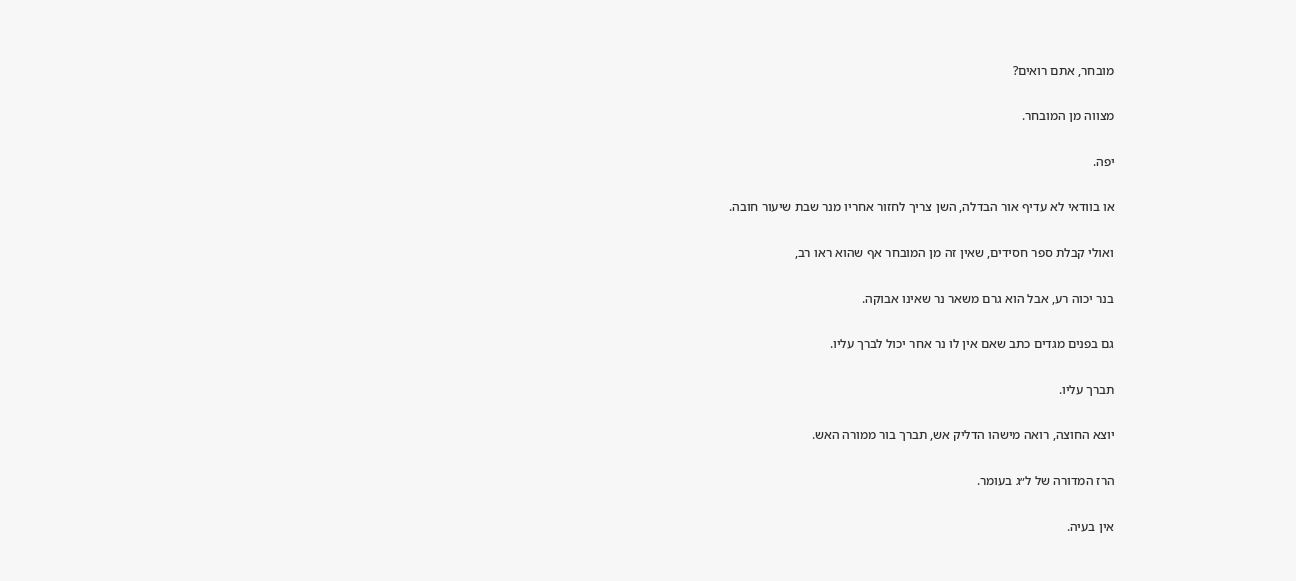מובחר, אתם רואים?

מצווה מן המובחר.

יפה.

או בוודאי לא עדיף אור הבדלה, השן צריך לחזור אחריו מנר שבת שיעור חובה.

ואולי קבלת ספר חסידים, שאין זה מן המובחר אף שהוא ראו רב,

בנר יכוה רע, אבל הוא גרם משאר נר שאינו אבוקה.

גם בפנים מגדים כתב שאם אין לו נר אחר יכול לברך עליו.

תברך עליו.

יוצא החוצה, רואה מישהו הדליק אש, תברך בור ממורה האש.

הרז המדורה של ל״ג בעומר.

אין בעיה.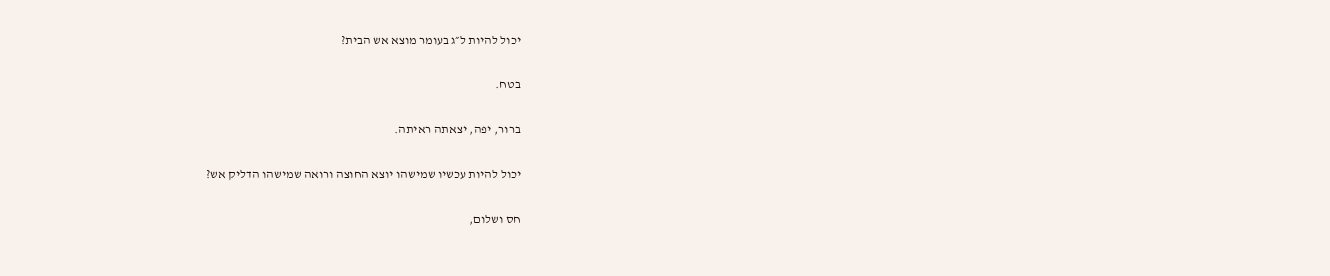יכול להיות ל״ג בעומר מוצא אש הבית?

בטח.

ברור, יפה, יצאתה ראיתה.

יכול להיות עכשיו שמישהו יוצא החוצה ורואה שמישהו הדליק אש?

חס ושלום,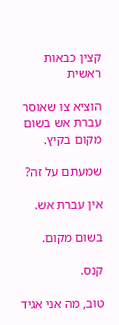קצין כבאות ראשית

הוציא צו שאוסר עברת אש בשום מקום בקיץ.

שמעתם על זה?

אין עברת אש.

בשום מקום.

קנס.

טוב, מה אני אגיד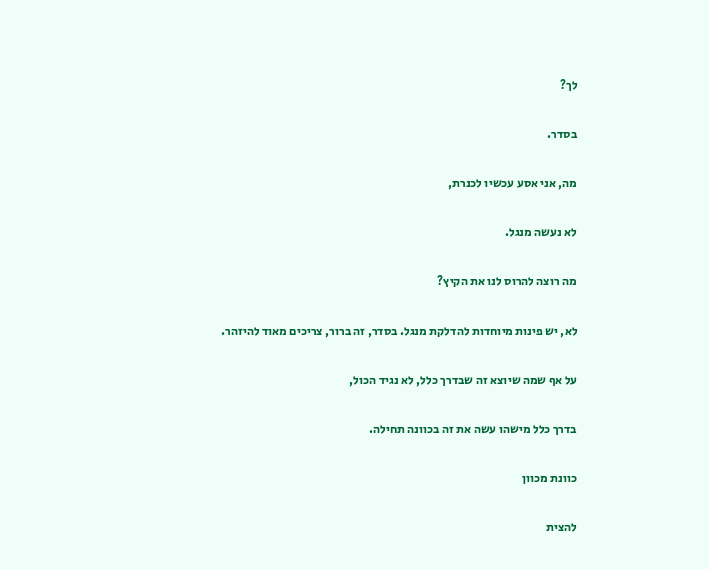לך?

בסדר.

מה, אני אסע עכשיו לכנרת,

לא נעשה מנגל.

מה רוצה להרוס לנו את הקיץ?

לא, יש פינות מיוחדות להדלקת מנגל. בסדר, זה ברור, צריכים מאוד להיזהר.

על אף שמה שיוצא זה שבדרך כלל, לא נגיד הכול,

בדרך כלל מישהו עשה את זה בכוונה תחילה.

כוונת מכוון

להצית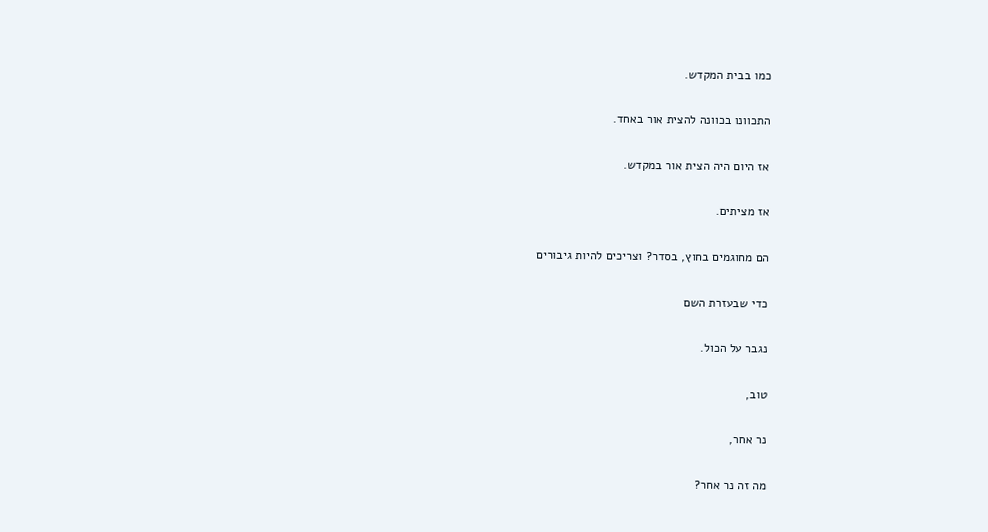כמו בבית המקדש.

התכוונו בכוונה להצית אור באחד.

אז היום היה הצית אור במקדש.

אז מציתים.

הם מחוגמים בחוץ, בסדר? וצריכים להיות גיבורים

כדי שבעזרת השם

נגבר על הכול.

טוב,

נר אחר,

מה זה נר אחר?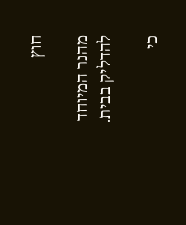חוץ

מהנר המיוחד להדליק בבית.

כי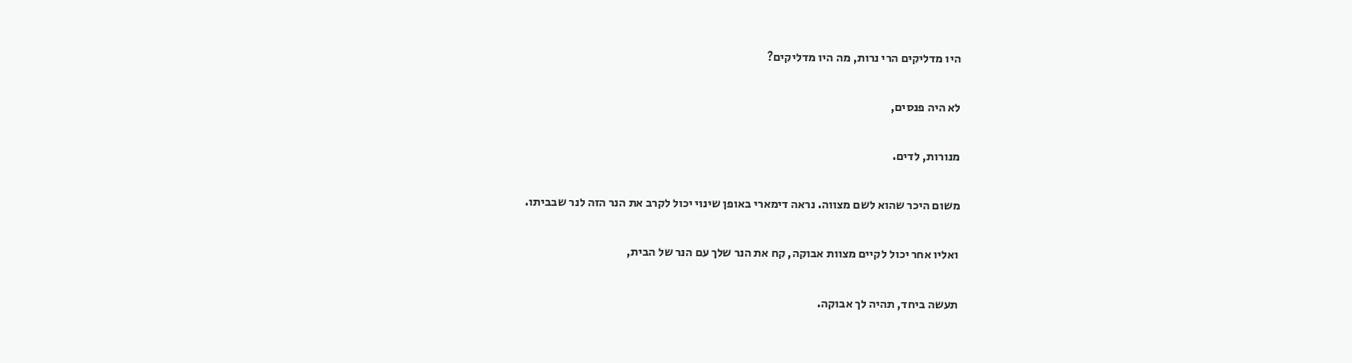היו מדליקים הרי נרות, מה היו מדליקים?

לא היה פנסים,

מנורות, לדים.

משום היכר שהוא לשם מצווה. נראה דימארי באופן שינוי יכול לקרב את הנר הזה לנר שבביתו.

ואליו אחר יכול לקיים מצוות אבוקה, קח את הנר שלך עם הנר של הבית,

תעשה ביחד, תהיה לך אבוקה.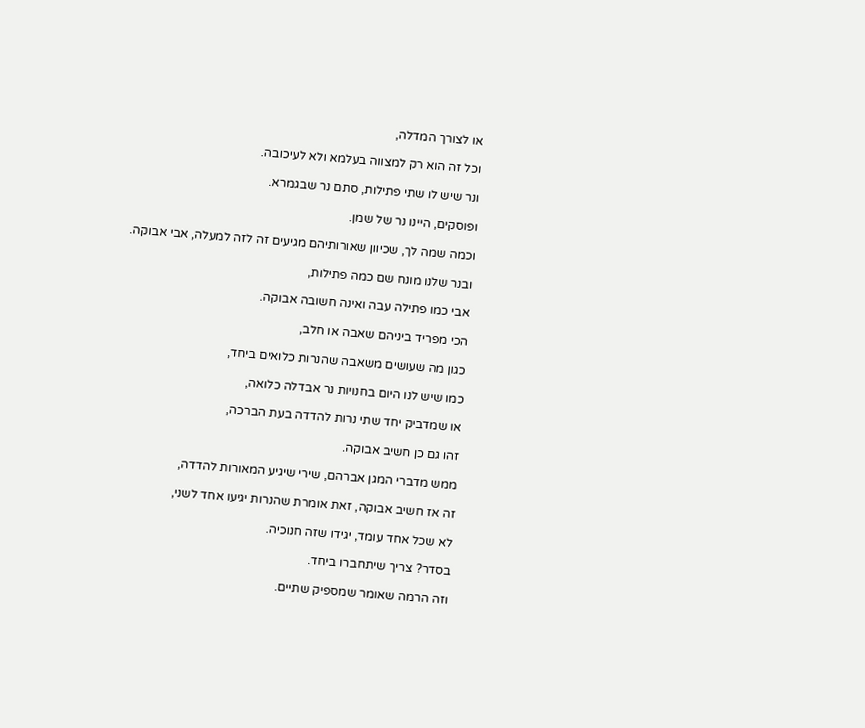או לצורך המדלה,

וכל זה הוא רק למצווה בעלמא ולא לעיכובה.

ונר שיש לו שתי פתילות, סתם נר שבגמרא.

ופוסקים, היינו נר של שמן.

וכמה שמה לך, שכיוון שאורותיהם מגיעים זה לזה למעלה, אבי אבוקה.

ובנר שלנו מונח שם כמה פתילות,

אבי כמו פתילה עבה ואינה חשובה אבוקה.

הכי מפריד ביניהם שאבה או חלב,

כגון מה שעושים משאבה שהנרות כלואים ביחד,

כמו שיש לנו היום בחנויות נר אבדלה כלואה,

או שמדביק יחד שתי נרות להדדה בעת הברכה,

זהו גם כן חשיב אבוקה.

ממש מדברי המגן אברהם, שירי שיגיע המאורות להדדה,

זה אז חשיב אבוקה, זאת אומרת שהנרות יגיעו אחד לשני,

לא שכל אחד עומד, יגידו שזה חנוכיה.

בסדר? צריך שיתחברו ביחד.

וזה הרמה שאומר שמספיק שתיים.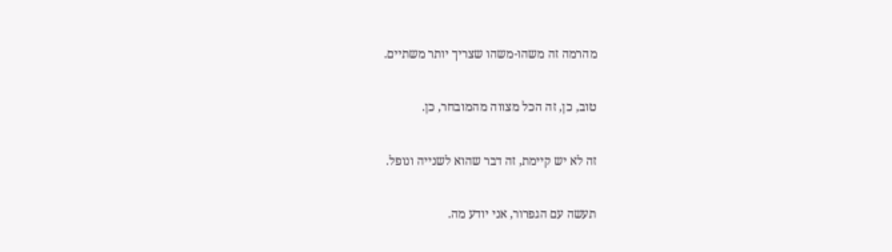מהרמה זה משהו-משהו שצריך יותר משתיים.

טוב, כן, זה הכל מצווה מהמובחר, כן.

זה לא יש קיימת, זה דבר שהוא לשנייה ונופל.

תעשה עם הגפרור, אני יודע מה.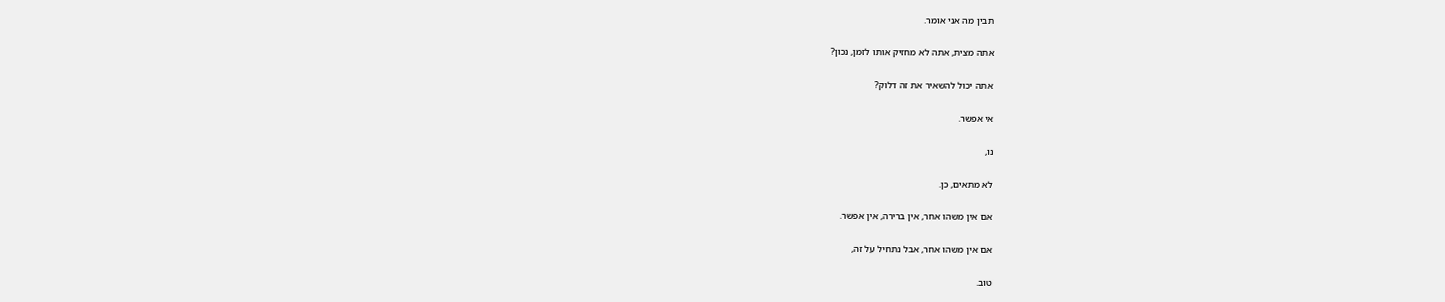תבין מה אני אומר.

אתה מצית, אתה לא מחזיק אותו לזמן, נכון?

אתה יכול להשאיר את זה דלוק?

אי אפשר.

נו,

לא מתאים, כן.

אם אין משהו אחר, אין ברירה, אין אפשר.

אם אין משהו אחר, אבל נתחיל על זה,

טוב.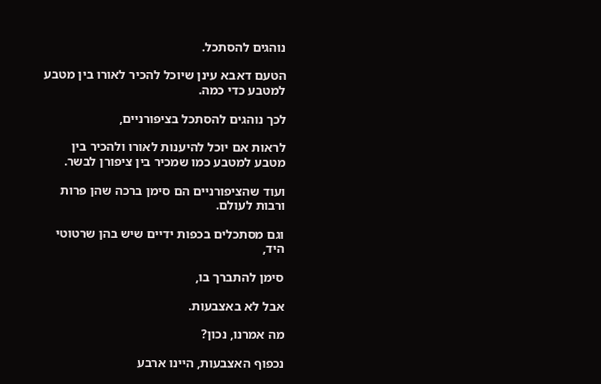נוהגים להסתכל.

הטעם דאבא עינן שיוכל להכיר לאורו בין מטבע למטבע כדי כמה.

לכך נוהגים להסתכל בציפורניים,

לראות אם יוכל להיענות לאורו ולהכיר בין מטבע למטבע כמו שמכיר בין ציפורן לבשר.

ועוד שהציפורניים הם סימן ברכה שהן פרות ורבות לעולם.

וגם מסתכלים בכפות ידיים שיש בהן שרטוטי היד,

סימן להתברך בו,

אבל לא באצבעות.

מה אמרנו, נכון?

נכפוף האצבעות, היינו ארבע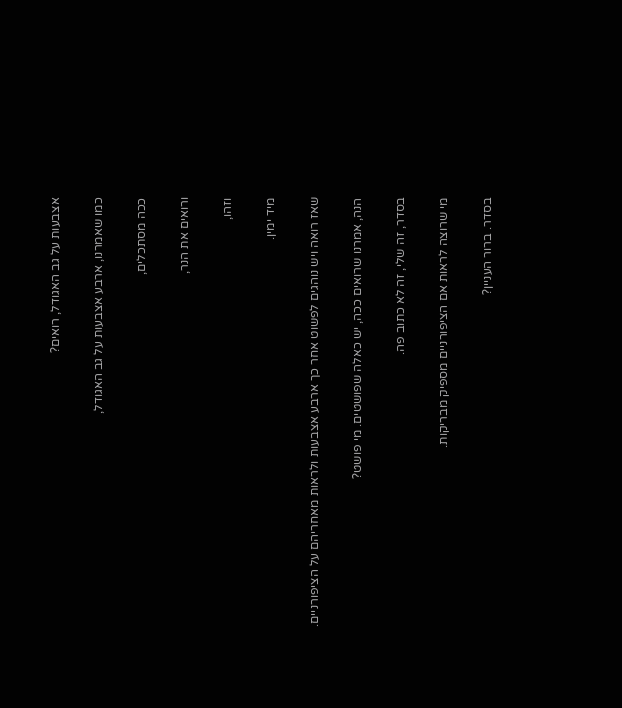אצבעות על גב האגודל, רואים?

כמו שאמרנו, ארבע אצבעות על גב האגודל,

ככה מסתכלים,

ורואים את הנר,

וזהו,

מיד ימין.

שאז רואה ויש נוהגים לפשוט אחר כך ארבע אצבעות ולראות מאחריהם על הציפורניים.

הנה, אמרנו שרואים ככה, יש כאלה שפושטים. מי פושט?

בסדר, זה שלי, זה לא כתוב פה.

מי שרוצה לראות אם הציפורניים מספיק מבריקות.

בסדר. ברור העניין?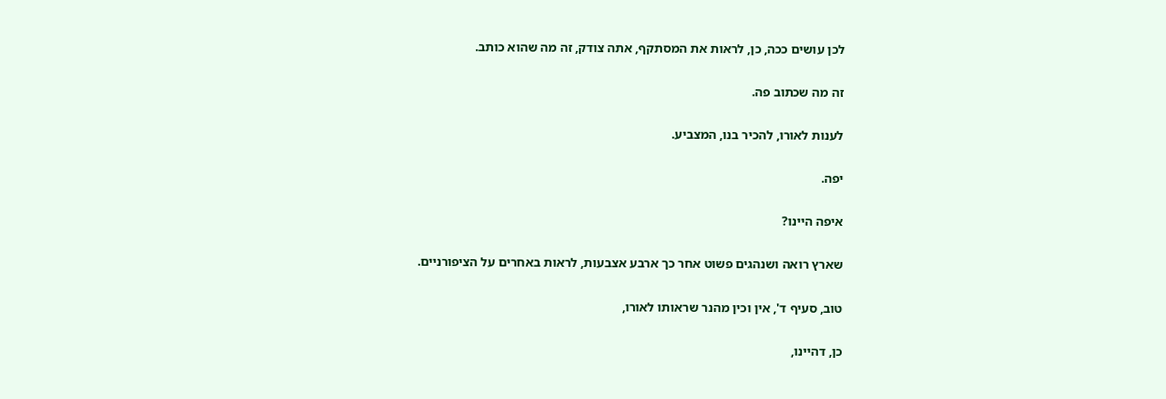לכן עושים ככה, כן, לראות את המסתקף, אתה צודק, זה מה שהוא כותב.

זה מה שכתוב פה.

לענות לאורו, להכיר בנו, המצביע.

יפה.

איפה היינו?

שארץ רואה ושנהגים פשוט אחר כך ארבע אצבעות, לראות באחרים על הציפורניים.

טוב, סעיף ד', אין וכין מהנר שראותו לאורו,

כן, דהיינו,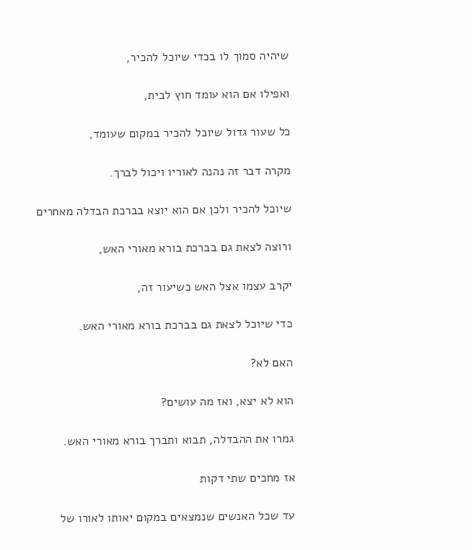שיהיה סמוך לו בכדי שיוכל להכיר,

ואפילו אם הוא עומד חוץ לבית,

כל שעור גדול שיוכל להכיר במקום שעומד,

מקרה דבר זה נהנה לאוריו ויכול לברך.

שיוכל להכיר ולכן אם הוא יוצא בברכת הבדלה מאחרים

ורוצה לצאת גם בברכת בורא מאורי האש,

יקרב עצמו אצל האש כשיעור זה,

כדי שיוכל לצאת גם בברכת בורא מאורי האש.

האם לא?

הוא לא יצא, ואז מה עושים?

גמרו את ההבדלה, תבוא ותברך בורא מאורי האש.

אז מחכים שתי דקות

עד שכל האנשים שנמצאים במקום יאותו לאורו של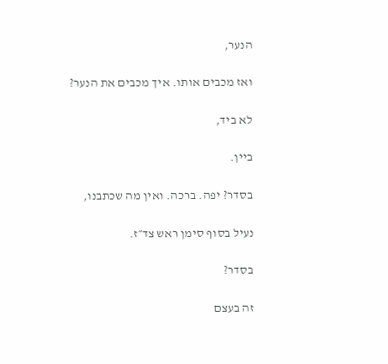הנער,

ואז מכבים אותו. איך מכבים את הנער?

לא ביד,

ביין.

בסדר? יפה. ברכה. ואין מה שכתבנו,

נעיל בסוף סימן ראש צד״ז.

בסדר?

זה בעצם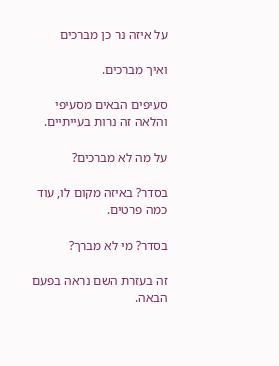על איזה נר כן מברכים

ואיך מברכים.

סעיפים הבאים מסעיפי והלאה זה נרות בעייתיים.

על מה לא מברכים?

בסדר? באיזה מקום לו, עוד כמה פרטים.

בסדר? מי לא מברך?

זה בעזרת השם נראה בפעם הבאה.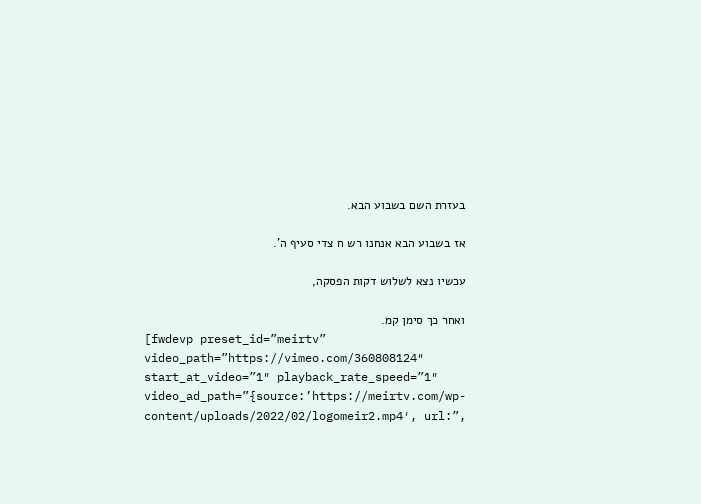בעזרת השם בשבוע הבא.

אז בשבוע הבא אנחנו רש ח צדי סעיף ה'.

עכשיו נצא לשלוש דקות הפסקה,

ואחר כך סימן קמ.
[fwdevp preset_id=”meirtv” video_path=”https://vimeo.com/360808124″ start_at_video=”1″ playback_rate_speed=”1″ video_ad_path=”{source:’https://meirtv.com/wp-content/uploads/2022/02/logomeir2.mp4′, url:”,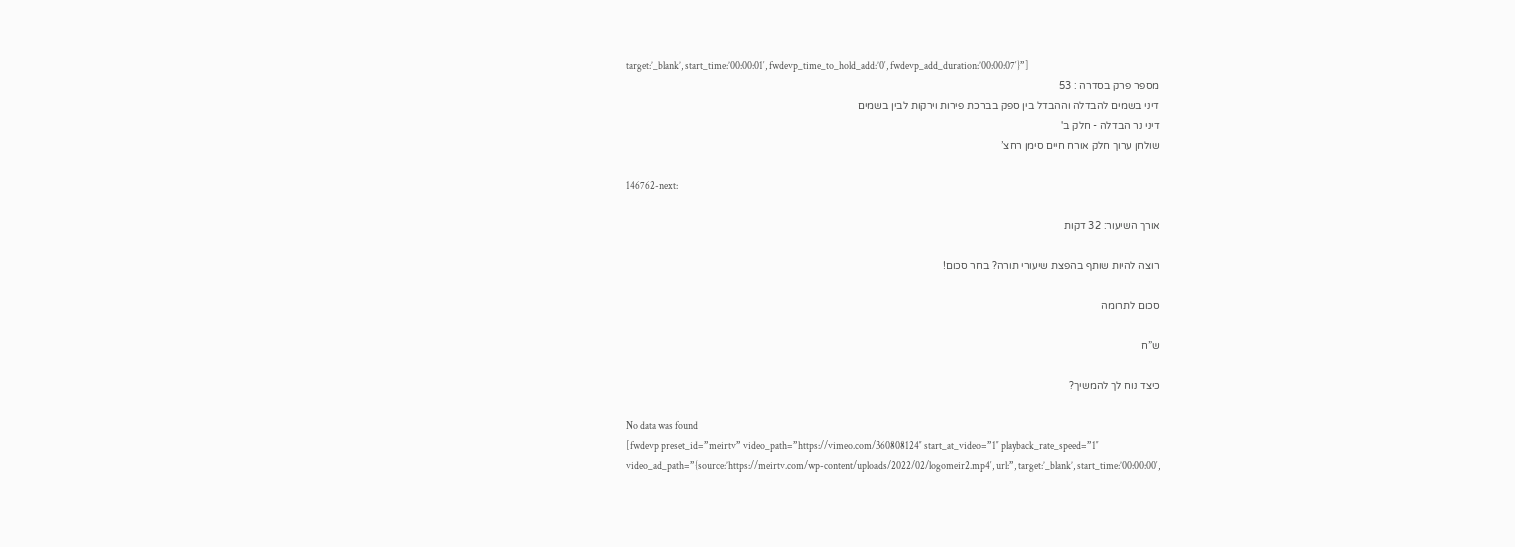target:’_blank’, start_time:’00:00:01′, fwdevp_time_to_hold_add:’0′, fwdevp_add_duration:’00:00:07′}”]
מספר פרק בסדרה : 53
דיני בשמים להבדלה וההבדל בין ספק בברכת פירות וירקות לבין בשמים
דיני נר הבדלה - חלק ב'
שולחן ערוך חלק אורח חיים סימן רחצ’

146762-next:

אורך השיעור: 32 דקות

רוצה להיות שותף בהפצת שיעורי תורה? בחר סכום!

סכום לתרומה

ש”ח

כיצד נוח לך להמשיך?

No data was found
[fwdevp preset_id=”meirtv” video_path=”https://vimeo.com/360808124″ start_at_video=”1″ playback_rate_speed=”1″ video_ad_path=”{source:’https://meirtv.com/wp-content/uploads/2022/02/logomeir2.mp4′, url:”, target:’_blank’, start_time:’00:00:00′,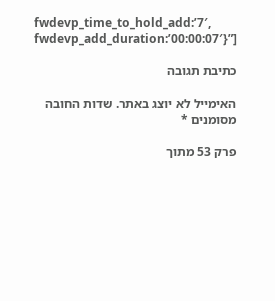fwdevp_time_to_hold_add:’7′, fwdevp_add_duration:’00:00:07′}”]

כתיבת תגובה

האימייל לא יוצג באתר. שדות החובה מסומנים *

פרק 53 מתוך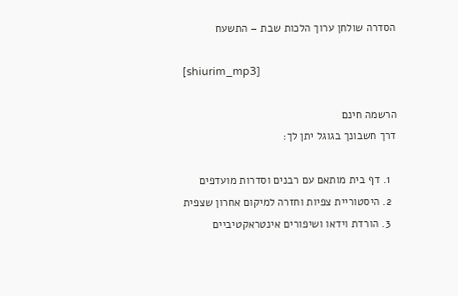הסדרה שולחן ערוך הלכות שבת – התשעח

[shiurim_mp3]

הרשמה חינם
דרך חשבונך בגוגל יתן לך:

  1. דף בית מותאם עם רבנים וסדרות מועדפים
  2. היסטוריית צפיות וחזרה למיקום אחרון שצפית
  3. הורדת וידאו ושיפורים אינטראקטיביים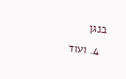בנגן
  4. ועוד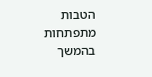הטבות מתפתחות בהמשך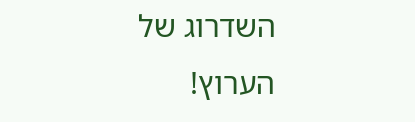השדרוג של הערוץ!